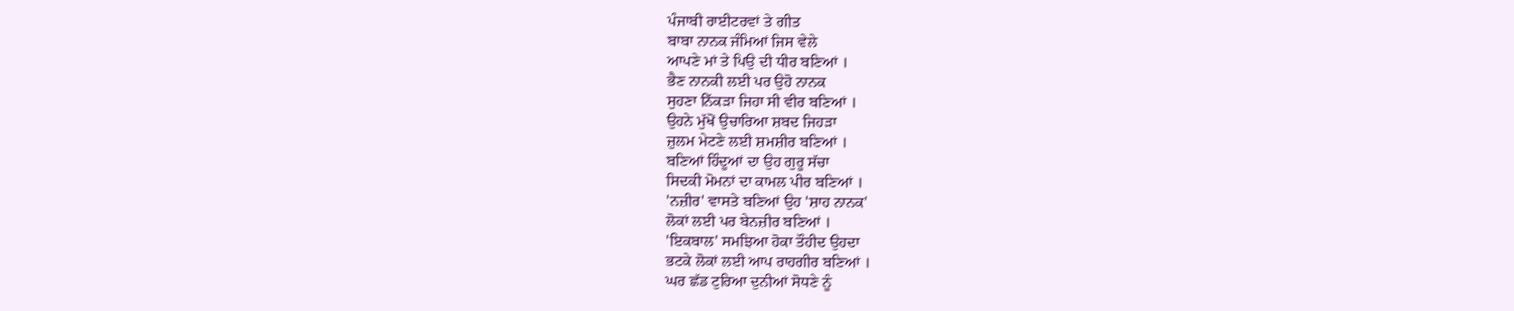ਪੰਜਾਬੀ ਰਾਈਟਰਵਾਂ ਤੇ ਗੀਤ
ਬਾਬਾ ਨਾਨਕ ਜੰਮਿਆਂ ਜਿਸ ਵੇਲੇ
ਆਪਣੇ ਮਾਂ ਤੇ ਪਿਉ ਦੀ ਧੀਰ ਬਣਿਆਂ ।
ਭੈਣ ਨਾਨਕੀ ਲਈ ਪਰ ਉਹੋ ਨਾਨਕ
ਸੁਹਣਾ ਨਿੱਕੜਾ ਜਿਹਾ ਸੀ ਵੀਰ ਬਣਿਆਂ ।
ਉਹਨੇ ਮੁੱਖੋਂ ਉਚਾਰਿਆ ਸ਼ਬਦ ਜਿਹੜਾ
ਜ਼ੁਲਮ ਮੇਟਣੇ ਲਈ ਸ਼ਮਸ਼ੀਰ ਬਣਿਆਂ ।
ਬਣਿਆਂ ਹਿੰਦੂਆਂ ਦਾ ਉਹ ਗੁਰੂ ਸੱਚਾ
ਸਿਦਕੀ ਮੋਮਨਾਂ ਦਾ ਕਾਮਲ ਪੀਰ ਬਣਿਆਂ ।
'ਨਜ਼ੀਰ' ਵਾਸਤੇ ਬਣਿਆਂ ਉਹ 'ਸ਼ਾਹ ਨਾਨਕ'
ਲੋਕਾਂ ਲਈ ਪਰ ਬੇਨਜ਼ੀਰ ਬਣਿਆਂ ।
'ਇਕਬਾਲ' ਸਮਝਿਆ ਹੋਕਾ ਤੌਹੀਦ ਉਹਦਾ
ਭਟਕੇ ਲੋਕਾਂ ਲਈ ਆਪ ਰਾਹਗੀਰ ਬਣਿਆਂ ।
ਘਰ ਛੱਡ ਟੁਰਿਆ ਦੁਨੀਆਂ ਸੋਧਣੇ ਨੂੰ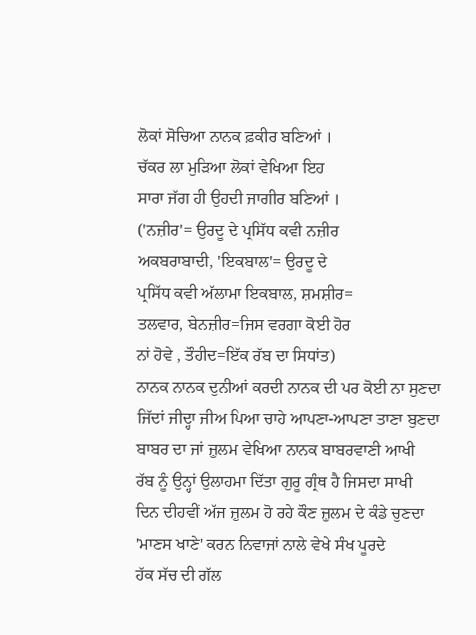ਲੋਕਾਂ ਸੋਚਿਆ ਨਾਨਕ ਫ਼ਕੀਰ ਬਣਿਆਂ ।
ਚੱਕਰ ਲਾ ਮੁੜਿਆ ਲੋਕਾਂ ਵੇਖਿਆ ਇਹ
ਸਾਰਾ ਜੱਗ ਹੀ ਉਹਦੀ ਜਾਗੀਰ ਬਣਿਆਂ ।
('ਨਜ਼ੀਰ'= ਉਰਦੂ ਦੇ ਪ੍ਰਸਿੱਧ ਕਵੀ ਨਜ਼ੀਰ
ਅਕਬਰਾਬਾਦੀ, 'ਇਕਬਾਲ'= ਉਰਦੂ ਦੇ
ਪ੍ਰਸਿੱਧ ਕਵੀ ਅੱਲਾਮਾ ਇਕਬਾਲ, ਸ਼ਮਸ਼ੀਰ=
ਤਲਵਾਰ, ਬੇਨਜ਼ੀਰ=ਜਿਸ ਵਰਗਾ ਕੋਈ ਹੋਰ
ਨਾਂ ਹੋਵੇ , ਤੌਹੀਦ=ਇੱਕ ਰੱਬ ਦਾ ਸਿਧਾਂਤ)
ਨਾਨਕ ਨਾਨਕ ਦੁਨੀਆਂ ਕਰਦੀ ਨਾਨਕ ਦੀ ਪਰ ਕੋਈ ਨਾ ਸੁਣਦਾ
ਜਿੱਦਾਂ ਜੀਦ੍ਹਾ ਜੀਅ ਪਿਆ ਚਾਹੇ ਆਪਣਾ-ਆਪਣਾ ਤਾਣਾ ਬੁਣਦਾ
ਬਾਬਰ ਦਾ ਜਾਂ ਜ਼ੁਲਮ ਵੇਖਿਆ ਨਾਨਕ ਬਾਬਰਵਾਣੀ ਆਖੀ
ਰੱਬ ਨੂੰ ਉਨ੍ਹਾਂ ਉਲਾਹਮਾ ਦਿੱਤਾ ਗੁਰੂ ਗ੍ਰੰਥ ਹੈ ਜਿਸਦਾ ਸਾਖੀ
ਦਿਨ ਦੀਹਵੀਂ ਅੱਜ ਜ਼ੁਲਮ ਹੋ ਰਹੇ ਕੌਣ ਜ਼ੁਲਮ ਦੇ ਕੰਡੇ ਚੁਣਦਾ
'ਮਾਣਸ ਖਾਣੇ' ਕਰਨ ਨਿਵਾਜਾਂ ਨਾਲੇ ਵੇਖੇ ਸੰਖ ਪੂਰਦੇ
ਹੱਕ ਸੱਚ ਦੀ ਗੱਲ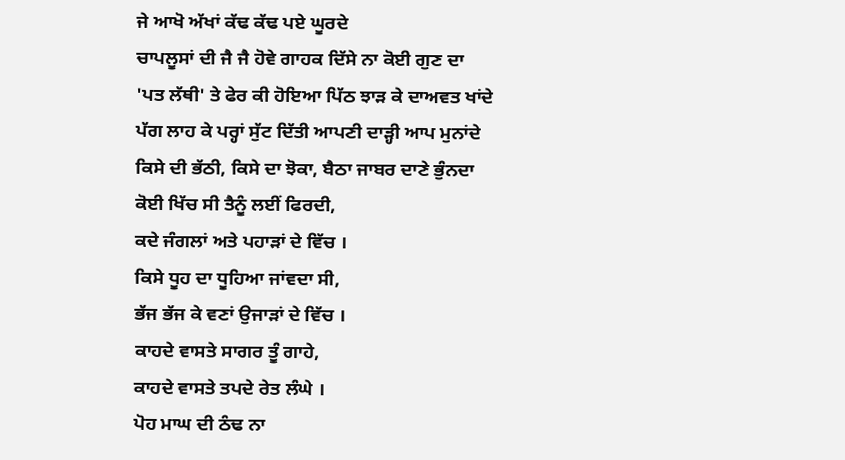ਜੇ ਆਖੋ ਅੱਖਾਂ ਕੱਢ ਕੱਢ ਪਏ ਘੂਰਦੇ
ਚਾਪਲੂਸਾਂ ਦੀ ਜੈ ਜੈ ਹੋਵੇ ਗਾਹਕ ਦਿੱਸੇ ਨਾ ਕੋਈ ਗੁਣ ਦਾ
'ਪਤ ਲੱਥੀ' ਤੇ ਫੇਰ ਕੀ ਹੋਇਆ ਪਿੱਠ ਝਾੜ ਕੇ ਦਾਅਵਤ ਖਾਂਦੇ
ਪੱਗ ਲਾਹ ਕੇ ਪਰ੍ਹਾਂ ਸੁੱਟ ਦਿੱਤੀ ਆਪਣੀ ਦਾੜ੍ਹੀ ਆਪ ਮੁਨਾਂਦੇ
ਕਿਸੇ ਦੀ ਭੱਠੀ, ਕਿਸੇ ਦਾ ਝੋਕਾ, ਬੈਠਾ ਜਾਬਰ ਦਾਣੇ ਭੁੰਨਦਾ
ਕੋਈ ਖਿੱਚ ਸੀ ਤੈਨੂੰ ਲਈਂ ਫਿਰਦੀ,
ਕਦੇ ਜੰਗਲਾਂ ਅਤੇ ਪਹਾੜਾਂ ਦੇ ਵਿੱਚ ।
ਕਿਸੇ ਧੂਹ ਦਾ ਧੂਹਿਆ ਜਾਂਵਦਾ ਸੀ,
ਭੱਜ ਭੱਜ ਕੇ ਵਣਾਂ ਉਜਾੜਾਂ ਦੇ ਵਿੱਚ ।
ਕਾਹਦੇ ਵਾਸਤੇ ਸਾਗਰ ਤੂੰ ਗਾਹੇ,
ਕਾਹਦੇ ਵਾਸਤੇ ਤਪਦੇ ਰੇਤ ਲੰਘੇ ।
ਪੋਹ ਮਾਘ ਦੀ ਠੰਢ ਨਾ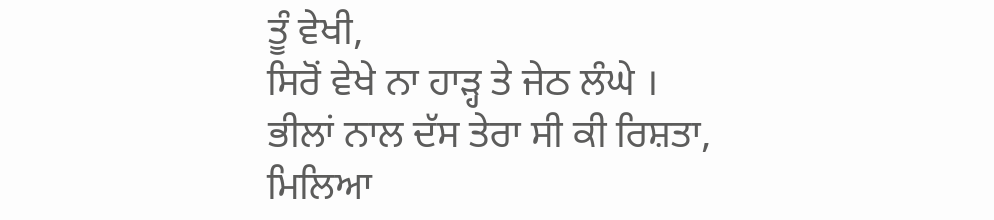ਤੂੰ ਵੇਖੀ,
ਸਿਰੋਂ ਵੇਖੇ ਨਾ ਹਾੜ੍ਹ ਤੇ ਜੇਠ ਲੰਘੇ ।
ਭੀਲਾਂ ਨਾਲ ਦੱਸ ਤੇਰਾ ਸੀ ਕੀ ਰਿਸ਼ਤਾ,
ਮਿਲਿਆ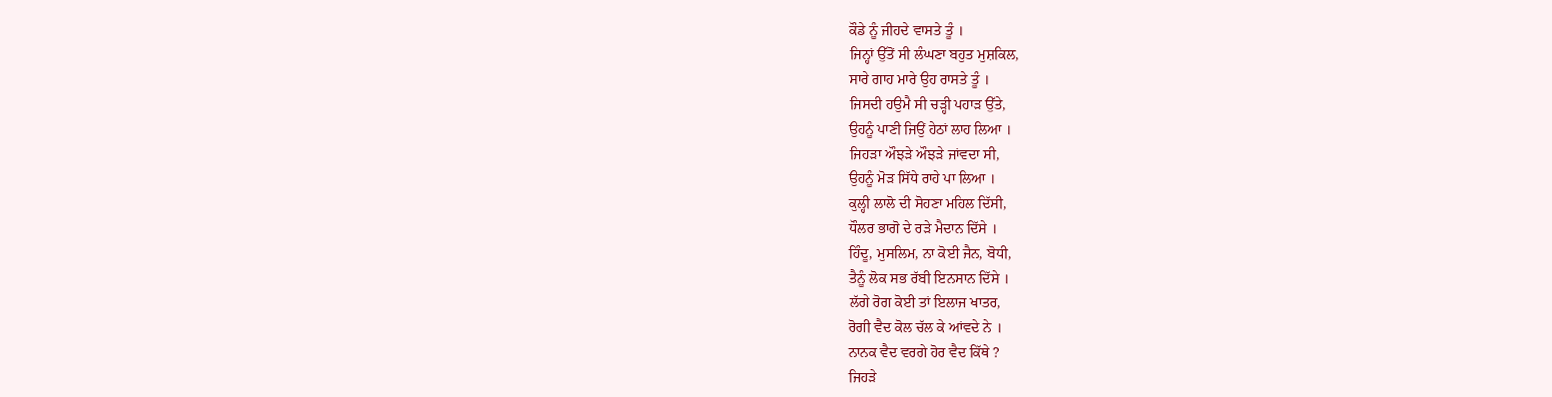ਕੌਡੇ ਨੂੰ ਜੀਹਦੇ ਵਾਸਤੇ ਤੂੰ ।
ਜਿਨ੍ਹਾਂ ਉੱਤੋਂ ਸੀ ਲੰਘਣਾ ਬਹੁਤ ਮੁਸ਼ਕਿਲ,
ਸਾਰੇ ਗਾਹ ਮਾਰੇ ਉਹ ਰਾਸਤੇ ਤੂੰ ।
ਜਿਸਦੀ ਹਉਮੈ ਸੀ ਚੜ੍ਹੀ ਪਹਾੜ ਉੱਤੇ,
ਉਹਨੂੰ ਪਾਣੀ ਜਿਉਂ ਹੇਠਾਂ ਲਾਹ ਲਿਆ ।
ਜਿਹੜਾ ਔਝੜੇ ਔਝੜੇ ਜਾਂਵਦਾ ਸੀ,
ਉਹਨੂੰ ਮੋੜ ਸਿੱਧੇ ਰਾਹੇ ਪਾ ਲਿਆ ।
ਕੁਲ੍ਹੀ ਲਾਲੋ ਦੀ ਸੋਹਣਾ ਮਹਿਲ ਦਿੱਸੀ,
ਧੌਲਰ ਭਾਗੋ ਦੇ ਰੜੇ ਮੈਦਾਨ ਦਿੱਸੇ ।
ਹਿੰਦੂ, ਮੁਸਲਿਮ, ਨਾ ਕੋਈ ਜੈਨ, ਬੋਧੀ,
ਤੈਨੂੰ ਲੋਕ ਸਭ ਰੱਬੀ ਇਨਸਾਨ ਦਿੱਸੇ ।
ਲੱਗੇ ਰੋਗ ਕੋਈ ਤਾਂ ਇਲਾਜ ਖਾਤਰ,
ਰੋਗੀ ਵੈਦ ਕੋਲ ਚੱਲ ਕੇ ਆਂਵਦੇ ਨੇ ।
ਨਾਨਕ ਵੈਦ ਵਰਗੇ ਹੋਰ ਵੈਦ ਕਿੱਥੇ ?
ਜਿਹੜੇ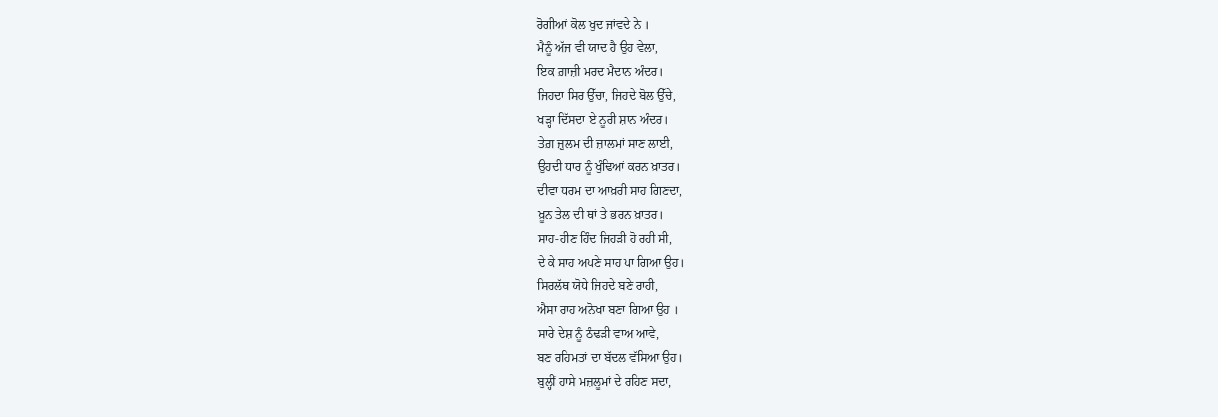ਰੋਗੀਆਂ ਕੋਲ ਖੁਦ ਜਾਂਵਦੇ ਨੇ ।
ਮੈਨੂੰ ਅੱਜ ਵੀ ਯਾਦ ਹੈ ਉਹ ਵੇਲਾ,
ਇਕ ਗ਼ਾਜ਼ੀ ਮਰਦ ਮੈਦਾਨ ਅੰਦਰ।
ਜਿਹਦਾ ਸਿਰ ਉੱਚਾ, ਜਿਹਦੇ ਬੋਲ ਉੱਚੇ,
ਖੜ੍ਹਾ ਦਿੱਸਦਾ ਏ ਨੂਰੀ ਸ਼ਾਨ ਅੰਦਰ।
ਤੇਗ਼ ਜ਼ੁਲਮ ਦੀ ਜ਼ਾਲਮਾਂ ਸਾਣ ਲਾਈ,
ਉਹਦੀ ਧਾਰ ਨੂੰ ਖੁੰਢਿਆਂ ਕਰਨ ਖ਼ਾਤਰ।
ਦੀਵਾ ਧਰਮ ਦਾ ਆਖ਼ਰੀ ਸਾਹ ਗਿਣਦਾ,
ਖ਼ੂਨ ਤੇਲ ਦੀ ਥਾਂ ਤੇ ਭਰਨ ਖ਼ਾਤਰ।
ਸਾਹ-ਹੀਣ ਹਿੰਦ ਜਿਹੜੀ ਹੋ ਰਹੀ ਸੀ,
ਦੇ ਕੇ ਸਾਹ ਅਪਣੇ ਸਾਹ ਪਾ ਗਿਆ ਉਹ।
ਸਿਰਲੱਥ ਯੋਧੇ ਜਿਹਦੇ ਬਣੇ ਰਾਹੀ,
ਐਸਾ ਰਾਹ ਅਨੋਖਾ ਬਣਾ ਗਿਆ ਉਹ ।
ਸਾਰੇ ਦੇਸ਼ ਨੂੰ ਠੰਢੜੀ ਵਾਅ ਆਵੇ,
ਬਣ ਰਹਿਮਤਾਂ ਦਾ ਬੱਦਲ ਵੱਸਿਆ ਉਹ।
ਬੁਲ੍ਹੀਂ ਹਾਸੇ ਮਜ਼ਲੂਮਾਂ ਦੇ ਰਹਿਣ ਸਦਾ,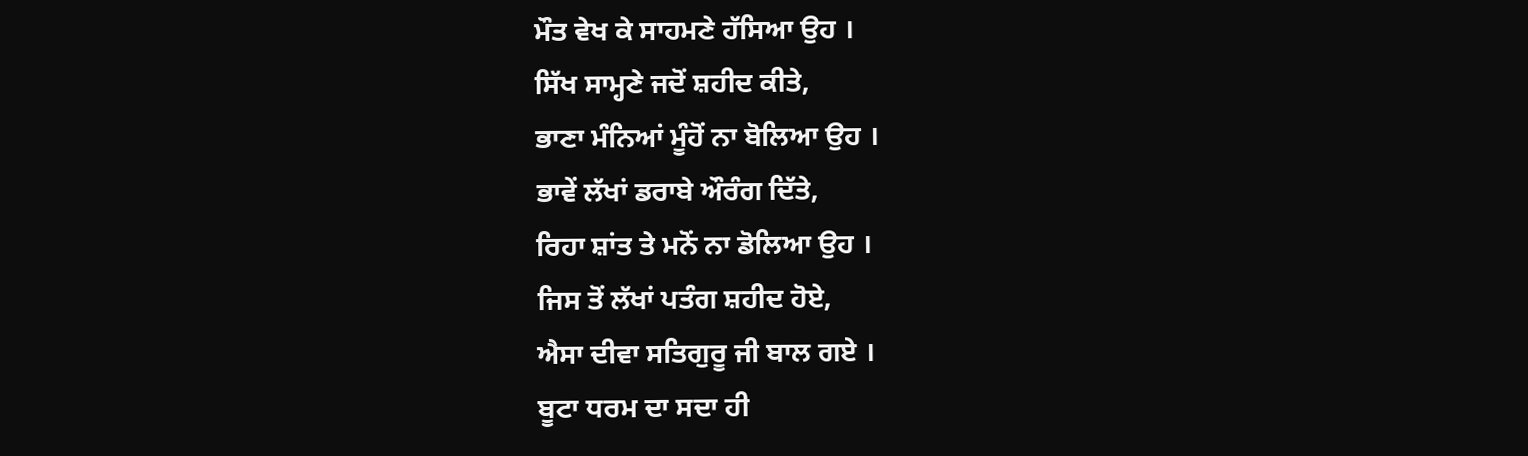ਮੌਤ ਵੇਖ ਕੇ ਸਾਹਮਣੇ ਹੱਸਿਆ ਉਹ ।
ਸਿੱਖ ਸਾਮ੍ਹਣੇ ਜਦੋਂ ਸ਼ਹੀਦ ਕੀਤੇ,
ਭਾਣਾ ਮੰਨਿਆਂ ਮੂੰਹੋਂ ਨਾ ਬੋਲਿਆ ਉਹ ।
ਭਾਵੇਂ ਲੱਖਾਂ ਡਰਾਬੇ ਔਰੰਗ ਦਿੱਤੇ,
ਰਿਹਾ ਸ਼ਾਂਤ ਤੇ ਮਨੋਂ ਨਾ ਡੋਲਿਆ ਉਹ ।
ਜਿਸ ਤੋਂ ਲੱਖਾਂ ਪਤੰਗ ਸ਼ਹੀਦ ਹੋਏ,
ਐਸਾ ਦੀਵਾ ਸਤਿਗੁਰੂ ਜੀ ਬਾਲ ਗਏ ।
ਬੂਟਾ ਧਰਮ ਦਾ ਸਦਾ ਹੀ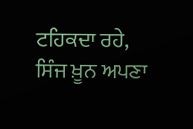ਟਹਿਕਦਾ ਰਹੇ,
ਸਿੰਜ ਖ਼ੂਨ ਅਪਣਾ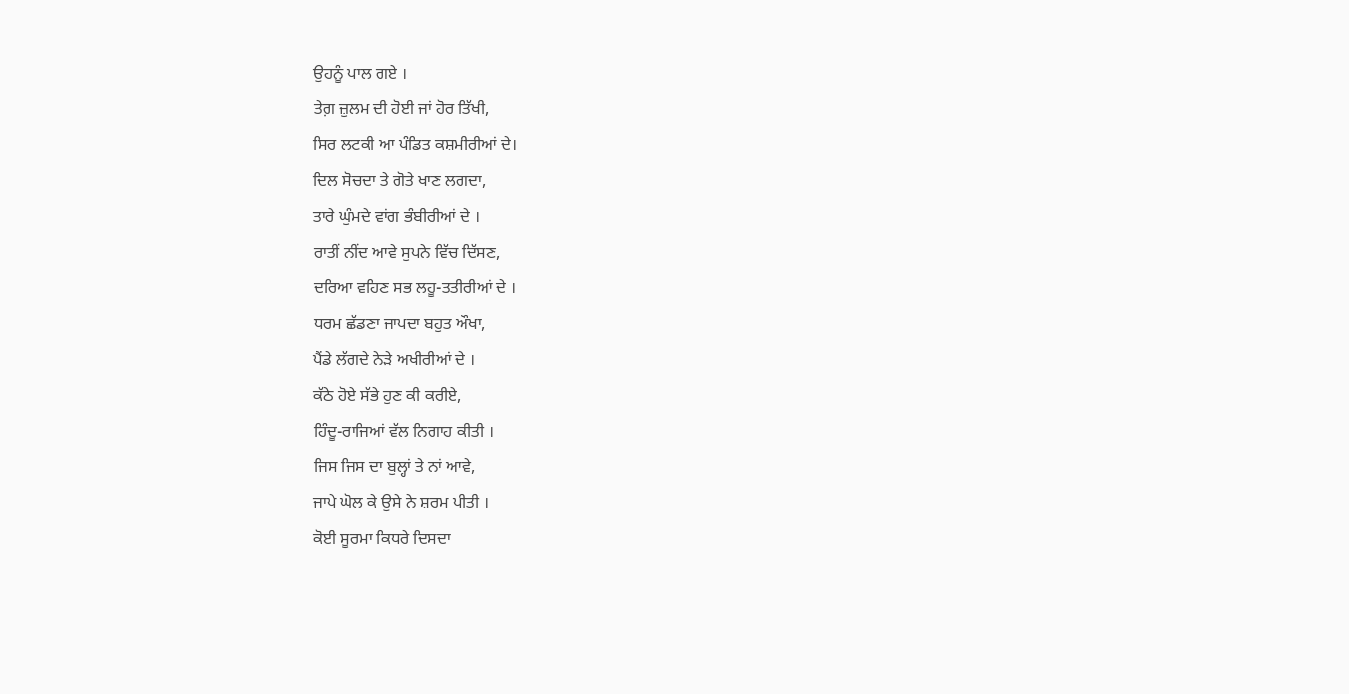ਉਹਨੂੰ ਪਾਲ ਗਏ ।
ਤੇਗ਼ ਜ਼ੁਲਮ ਦੀ ਹੋਈ ਜਾਂ ਹੋਰ ਤਿੱਖੀ,
ਸਿਰ ਲਟਕੀ ਆ ਪੰਡਿਤ ਕਸ਼ਮੀਰੀਆਂ ਦੇ।
ਦਿਲ ਸੋਚਦਾ ਤੇ ਗੋਤੇ ਖਾਣ ਲਗਦਾ,
ਤਾਰੇ ਘੁੰਮਦੇ ਵਾਂਗ ਭੰਬੀਰੀਆਂ ਦੇ ।
ਰਾਤੀਂ ਨੀਂਦ ਆਵੇ ਸੁਪਨੇ ਵਿੱਚ ਦਿੱਸਣ,
ਦਰਿਆ ਵਹਿਣ ਸਭ ਲਹੂ-ਤਤੀਰੀਆਂ ਦੇ ।
ਧਰਮ ਛੱਡਣਾ ਜਾਪਦਾ ਬਹੁਤ ਔਖਾ,
ਪੈਂਡੇ ਲੱਗਦੇ ਨੇੜੇ ਅਖੀਰੀਆਂ ਦੇ ।
ਕੱਠੇ ਹੋਏ ਸੱਭੇ ਹੁਣ ਕੀ ਕਰੀਏ,
ਹਿੰਦੂ-ਰਾਜਿਆਂ ਵੱਲ ਨਿਗਾਹ ਕੀਤੀ ।
ਜਿਸ ਜਿਸ ਦਾ ਬੁਲ੍ਹਾਂ ਤੇ ਨਾਂ ਆਵੇ,
ਜਾਪੇ ਘੋਲ ਕੇ ਉਸੇ ਨੇ ਸ਼ਰਮ ਪੀਤੀ ।
ਕੋਈ ਸੂਰਮਾ ਕਿਧਰੇ ਦਿਸਦਾ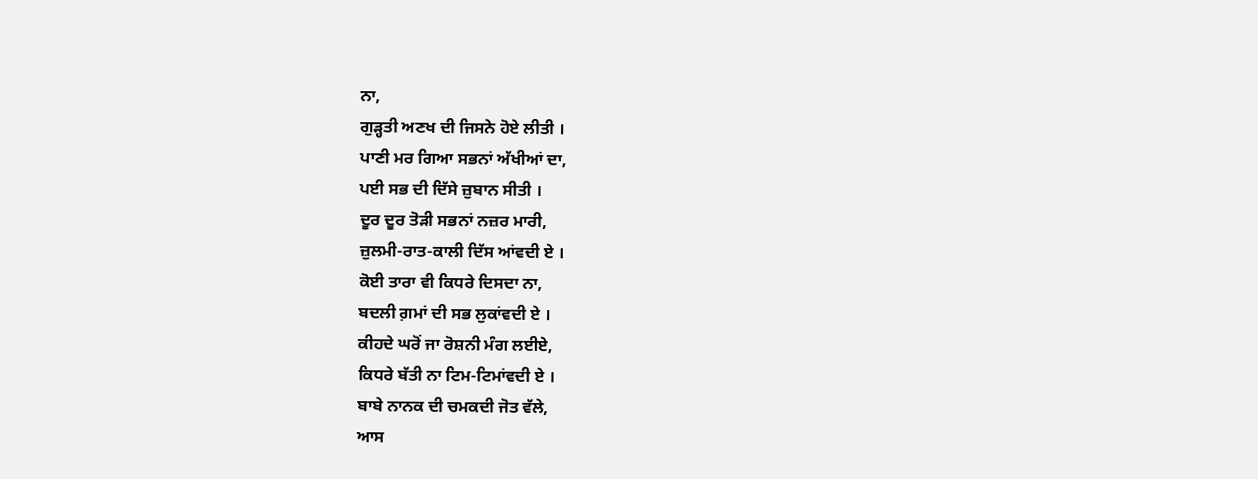ਨਾ,
ਗੁੜ੍ਹਤੀ ਅਣਖ ਦੀ ਜਿਸਨੇ ਹੋਏ ਲੀਤੀ ।
ਪਾਣੀ ਮਰ ਗਿਆ ਸਭਨਾਂ ਅੱਖੀਆਂ ਦਾ,
ਪਈ ਸਭ ਦੀ ਦਿੱਸੇ ਜ਼ੁਬਾਨ ਸੀਤੀ ।
ਦੂਰ ਦੂਰ ਤੋੜੀ ਸਭਨਾਂ ਨਜ਼ਰ ਮਾਰੀ,
ਜ਼ੁਲਮੀ-ਰਾਤ-ਕਾਲੀ ਦਿੱਸ ਆਂਵਦੀ ਏ ।
ਕੋਈ ਤਾਰਾ ਵੀ ਕਿਧਰੇ ਦਿਸਦਾ ਨਾ,
ਬਦਲੀ ਗ਼ਮਾਂ ਦੀ ਸਭ ਲੁਕਾਂਵਦੀ ਏ ।
ਕੀਹਦੇ ਘਰੋਂ ਜਾ ਰੋਸ਼ਨੀ ਮੰਗ ਲਈਏ,
ਕਿਧਰੇ ਬੱਤੀ ਨਾ ਟਿਮ-ਟਿਮਾਂਵਦੀ ਏ ।
ਬਾਬੇ ਨਾਨਕ ਦੀ ਚਮਕਦੀ ਜੋਤ ਵੱਲੇ,
ਆਸ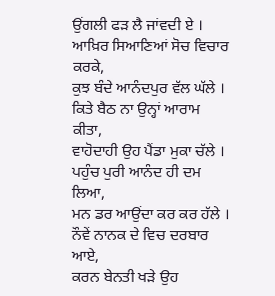ਉਂਗਲੀ ਫੜ ਲੈ ਜਾਂਵਦੀ ਏ ।
ਆਖ਼ਿਰ ਸਿਆਣਿਆਂ ਸੋਚ ਵਿਚਾਰ ਕਰਕੇ,
ਕੁਝ ਬੰਦੇ ਆਨੰਦਪੁਰ ਵੱਲ ਘੱਲੇ ।
ਕਿਤੇ ਬੈਠ ਨਾ ਉਨ੍ਹਾਂ ਆਰਾਮ ਕੀਤਾ,
ਵਾਹੋਦਾਹੀ ਉਹ ਪੈਂਡਾ ਮੁਕਾ ਚੱਲੇ ।
ਪਹੁੰਚ ਪੁਰੀ ਆਨੰਦ ਹੀ ਦਮ ਲਿਆ,
ਮਨ ਡਰ ਆਉਂਦਾ ਕਰ ਕਰ ਹੱਲੇ ।
ਨੌਵੇਂ ਨਾਨਕ ਦੇ ਵਿਚ ਦਰਬਾਰ ਆਏ,
ਕਰਨ ਬੇਨਤੀ ਖੜੇ ਉਹ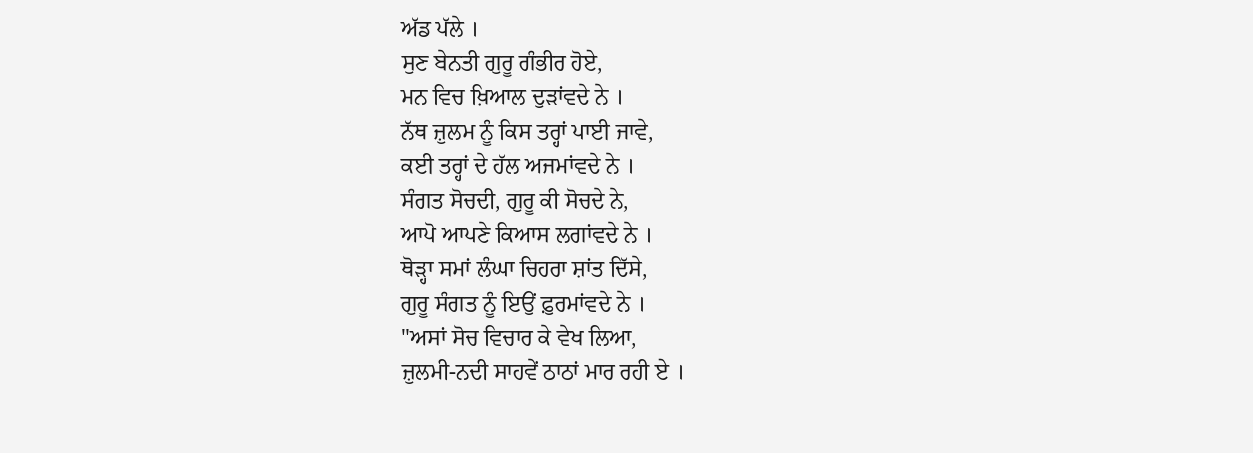ਅੱਡ ਪੱਲੇ ।
ਸੁਣ ਬੇਨਤੀ ਗੁਰੂ ਗੰਭੀਰ ਹੋਏ,
ਮਨ ਵਿਚ ਖ਼ਿਆਲ ਦੁੜਾਂਵਦੇ ਨੇ ।
ਨੱਥ ਜ਼ੁਲਮ ਨੂੰ ਕਿਸ ਤਰ੍ਹਾਂ ਪਾਈ ਜਾਵੇ,
ਕਈ ਤਰ੍ਹਾਂ ਦੇ ਹੱਲ ਅਜਮਾਂਵਦੇ ਨੇ ।
ਸੰਗਤ ਸੋਚਦੀ, ਗੁਰੂ ਕੀ ਸੋਚਦੇ ਨੇ,
ਆਪੋ ਆਪਣੇ ਕਿਆਸ ਲਗਾਂਵਦੇ ਨੇ ।
ਥੋੜ੍ਹਾ ਸਮਾਂ ਲੰਘਾ ਚਿਹਰਾ ਸ਼ਾਂਤ ਦਿੱਸੇ,
ਗੁਰੂ ਸੰਗਤ ਨੂੰ ਇਉਂ ਫ਼ੁਰਮਾਂਵਦੇ ਨੇ ।
"ਅਸਾਂ ਸੋਚ ਵਿਚਾਰ ਕੇ ਵੇਖ ਲਿਆ,
ਜ਼ੁਲਮੀ-ਨਦੀ ਸਾਹਵੇਂ ਠਾਠਾਂ ਮਾਰ ਰਹੀ ਏ ।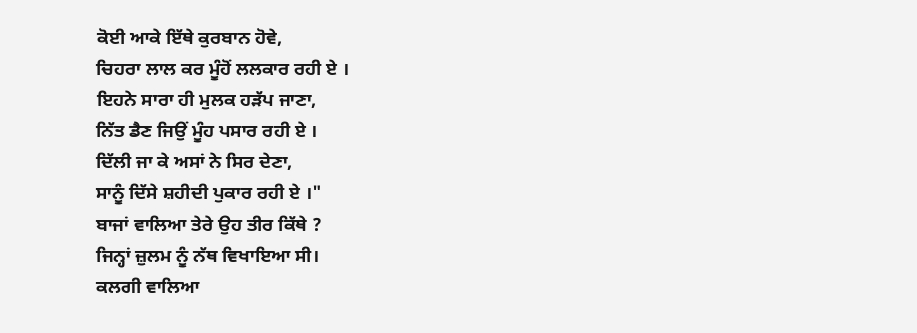ਕੋਈ ਆਕੇ ਇੱਥੇ ਕੁਰਬਾਨ ਹੋਵੇ,
ਚਿਹਰਾ ਲਾਲ ਕਰ ਮੂੰਹੋਂ ਲਲਕਾਰ ਰਹੀ ਏ ।
ਇਹਨੇ ਸਾਰਾ ਹੀ ਮੁਲਕ ਹੜੱਪ ਜਾਣਾ,
ਨਿੱਤ ਡੈਣ ਜਿਉਂ ਮੂੰਹ ਪਸਾਰ ਰਹੀ ਏ ।
ਦਿੱਲੀ ਜਾ ਕੇ ਅਸਾਂ ਨੇ ਸਿਰ ਦੇਣਾ,
ਸਾਨੂੰ ਦਿੱਸੇ ਸ਼ਹੀਦੀ ਪੁਕਾਰ ਰਹੀ ਏ ।"
ਬਾਜਾਂ ਵਾਲਿਆ ਤੇਰੇ ਉਹ ਤੀਰ ਕਿੱਥੇ ?
ਜਿਨ੍ਹਾਂ ਜ਼ੁਲਮ ਨੂੰ ਨੱਥ ਵਿਖਾਇਆ ਸੀ।
ਕਲਗੀ ਵਾਲਿਆ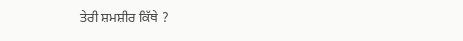ਤੇਰੀ ਸ਼ਮਸ਼ੀਰ ਕਿੱਥੇ ?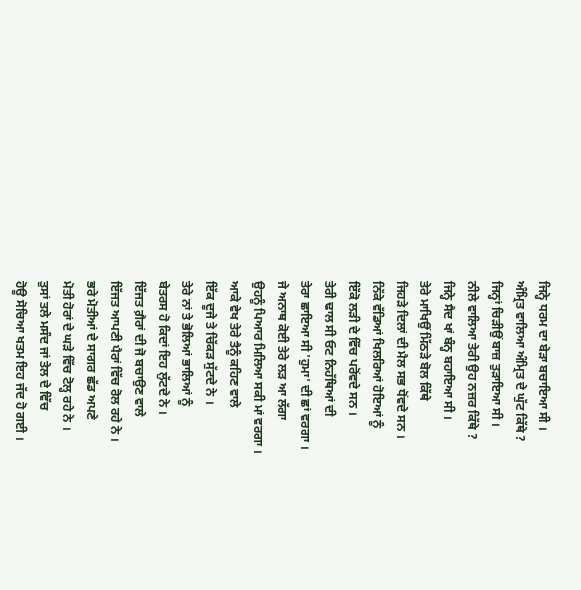ਜਿਨ੍ਹੇ ਧਰਮ ਦਾ ਬੇੜਾ ਬਚਾਇਆ ਸੀ ।
ਅੰਮ੍ਰਿਤ ਵਾਲਿਆ ਅੰਮ੍ਰਿਤ ਦੇ ਘੁੱਟ ਕਿੱਥੇ ?
ਜਿਨ੍ਹਾਂ ਚਿੜੀਉਂ ਬਾਜ਼ ਤੁੜਾਇਆ ਸੀ ।
ਨੀਲੇ ਵਾਲਿਆ ਤੇਰੀ ਉਹ ਨਜ਼ਰ ਕਿੱਥੇ ?
ਜਿਨ੍ਹੇ ਸੈਦ ਖਾਂ ਬੰਨ੍ਹ ਬਹਾਇਆ ਸੀ ।
ਤੇਰੇ ਮਾਖਿਉਂ ਮਿੱਠੜੇ ਬੋਲ ਕਿੱਥੇ
ਜਿਹੜੇ ਦਿਲਾਂ ਦੀ ਮੈਲ ਸਭ ਧੋਂਵਦੇ ਸਨ ।
ਨਿੱਕੇ ਵੱਡਿਆਂ ਖਿਲਰਿਆਂ ਹੋਇਆਂ ਨੂੰ
ਇੱਕੋ ਲੜੀ ਦੇ ਵਿੱਚ ਪਰੋਂਵਦੇ ਸਨ ।
ਤੇਰੀ ਢਾਲ ਸੀ ਓਟ ਨਿਹੱਥਿਆਂ ਦੀ
ਤੇਰਾ ਛਾਇਆ ਸੀ 'ਹੁਮਾ' ਦੀ ਛਾਂ ਵਰਗਾ ।
ਜੇ ਅਨਾਥ ਕੋਈ ਤੇਰੇ ਲੜ ਆ ਲੱਗਾ
ਉਹਨੂੰ ਪਿਆਰ ਮਿਲਿਆ ਸਕੀ ਮਾਂ ਵਰਗਾ ।
ਆਕੇ ਵੇਖ ਤੇਰੇ ਤੈਨੂੰ ਕਹਿਣ ਵਾਲੇ
ਇੱਕ ਦੂਜੇ ਤੇ ਚਿੱਕੜ ਸੁੱਟਦੇ ਨੇ ।
ਤੇਰੇ ਨਾਂ ਤੇ ਭੋਲਿਆਂ ਭਾਲਿਆਂ ਨੂੰ
ਬੇਤਰਸ ਹੋ ਕਿਦਾਂ ਇਹ ਲੁੱਟਦੇ ਨੇ ।
ਇੱਜਤ ਗ਼ੈਰਾਂ ਦੀ ਜੋ ਬਚਾਉਣ ਵਾਲੇ
ਇੱਜਤ ਆਪਣੀ ਪੈਰਾਂ ਵਿੱਚ ਰੋਲ ਰਹੇ ਨੇ ।
ਭਰੇ ਮੋਤੀਆਂ ਦੇ ਸਾਗਰ ਛੱਡ ਅਪਣੇ
ਮੋਤੀ ਹੋਰਾਂ ਦੇ ਘੜੇ ਵਿੱਚ ਟੋਲ੍ਹ ਰਹੇ ਨੇ ।
ਤੁਸਾਂ ਤਲੇ ਮਸੰਦ ਜਾਂ ਤੇਲ ਦੇ ਵਿੱਚ
ਹੋਊ ਸੋਚਿਆ ਖਤਮ ਇਹ ਜੱਦ ਹੋ ਗਈ ।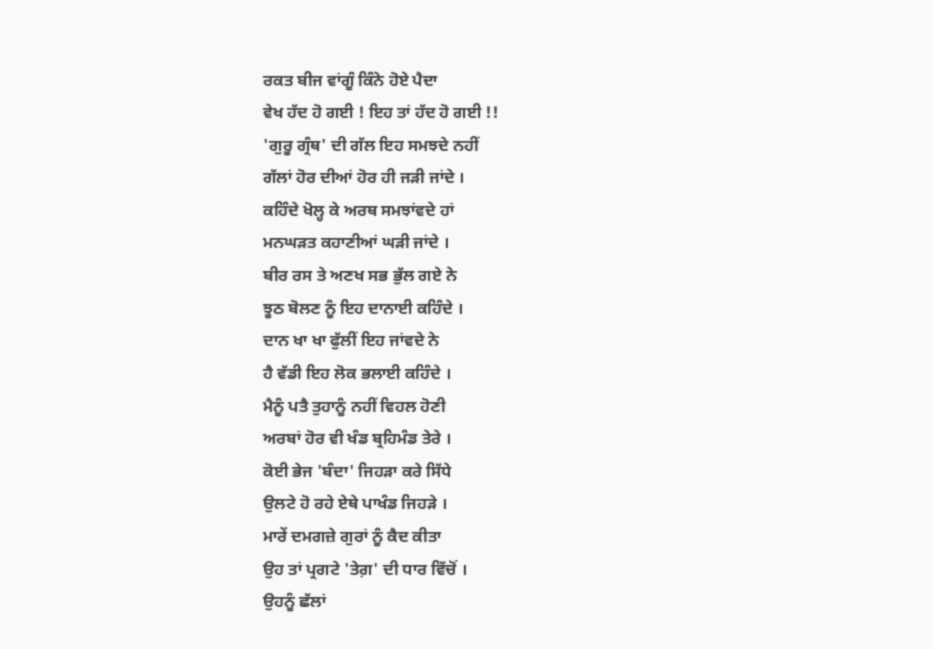ਰਕਤ ਬੀਜ ਵਾਂਗੂੰ ਕਿੰਨੇ ਹੋਏ ਪੈਦਾ
ਵੇਖ ਹੱਦ ਹੋ ਗਈ ! ਇਹ ਤਾਂ ਹੱਦ ਹੋ ਗਈ !!
'ਗੁਰੂ ਗ੍ਰੰਥ' ਦੀ ਗੱਲ ਇਹ ਸਮਝਦੇ ਨਹੀਂ
ਗੱਲਾਂ ਹੋਰ ਦੀਆਂ ਹੋਰ ਹੀ ਜੜੀ ਜਾਂਦੇ ।
ਕਹਿੰਦੇ ਖੋਲ੍ਹ ਕੇ ਅਰਥ ਸਮਝਾਂਵਦੇ ਹਾਂ
ਮਨਘੜਤ ਕਹਾਣੀਆਂ ਘੜੀ ਜਾਂਦੇ ।
ਬੀਰ ਰਸ ਤੇ ਅਣਖ ਸਭ ਭੁੱਲ ਗਏ ਨੇ
ਝੂਠ ਬੋਲਣ ਨੂੰ ਇਹ ਦਾਨਾਈ ਕਹਿੰਦੇ ।
ਦਾਨ ਖਾ ਖਾ ਫੁੱਲੀਂ ਇਹ ਜਾਂਵਦੇ ਨੇ
ਹੈ ਵੱਡੀ ਇਹ ਲੋਕ ਭਲਾਈ ਕਹਿੰਦੇ ।
ਮੈਨੂੰ ਪਤੈ ਤੁਹਾਨੂੰ ਨਹੀਂ ਵਿਹਲ ਹੋਣੀ
ਅਰਬਾਂ ਹੋਰ ਵੀ ਖੰਡ ਬ੍ਰਹਿਮੰਡ ਤੇਰੇ ।
ਕੋਈ ਭੇਜ 'ਬੰਦਾ' ਜਿਹੜਾ ਕਰੇ ਸਿੱਧੇ
ਉਲਟੇ ਹੋ ਰਹੇ ਏਥੇ ਪਾਖੰਡ ਜਿਹੜੇ ।
ਮਾਰੇਂ ਦਮਗਜ਼ੇ ਗੁਰਾਂ ਨੂੰ ਕੈਦ ਕੀਤਾ
ਉਹ ਤਾਂ ਪ੍ਰਗਟੇ 'ਤੇਗ਼' ਦੀ ਧਾਰ ਵਿੱਚੋਂ ।
ਉਹਨੂੰ ਛੱਲਾਂ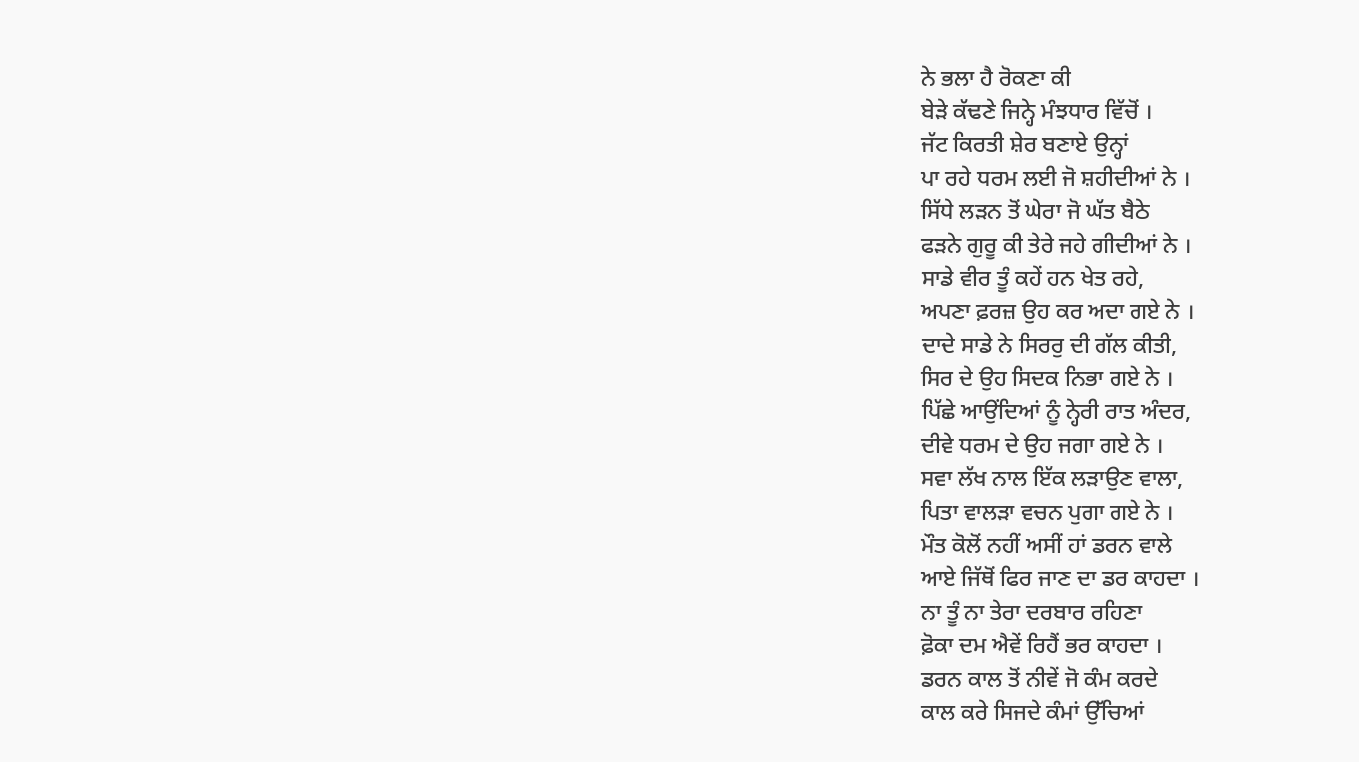ਨੇ ਭਲਾ ਹੈ ਰੋਕਣਾ ਕੀ
ਬੇੜੇ ਕੱਢਣੇ ਜਿਨ੍ਹੇ ਮੰਝਧਾਰ ਵਿੱਚੋਂ ।
ਜੱਟ ਕਿਰਤੀ ਸ਼ੇਰ ਬਣਾਏ ਉਨ੍ਹਾਂ
ਪਾ ਰਹੇ ਧਰਮ ਲਈ ਜੋ ਸ਼ਹੀਦੀਆਂ ਨੇ ।
ਸਿੱਧੇ ਲੜਨ ਤੋਂ ਘੇਰਾ ਜੋ ਘੱਤ ਬੈਠੇ
ਫੜਨੇ ਗੁਰੂ ਕੀ ਤੇਰੇ ਜਹੇ ਗੀਦੀਆਂ ਨੇ ।
ਸਾਡੇ ਵੀਰ ਤੂੰ ਕਹੇਂ ਹਨ ਖੇਤ ਰਹੇ,
ਅਪਣਾ ਫ਼ਰਜ਼ ਉਹ ਕਰ ਅਦਾ ਗਏ ਨੇ ।
ਦਾਦੇ ਸਾਡੇ ਨੇ ਸਿਰਰੁ ਦੀ ਗੱਲ ਕੀਤੀ,
ਸਿਰ ਦੇ ਉਹ ਸਿਦਕ ਨਿਭਾ ਗਏ ਨੇ ।
ਪਿੱਛੇ ਆਉਂਦਿਆਂ ਨੂੰ ਨ੍ਹੇਰੀ ਰਾਤ ਅੰਦਰ,
ਦੀਵੇ ਧਰਮ ਦੇ ਉਹ ਜਗਾ ਗਏ ਨੇ ।
ਸਵਾ ਲੱਖ ਨਾਲ ਇੱਕ ਲੜਾਉਣ ਵਾਲਾ,
ਪਿਤਾ ਵਾਲੜਾ ਵਚਨ ਪੁਗਾ ਗਏ ਨੇ ।
ਮੌਤ ਕੋਲੋਂ ਨਹੀਂ ਅਸੀਂ ਹਾਂ ਡਰਨ ਵਾਲੇ
ਆਏ ਜਿੱਥੋਂ ਫਿਰ ਜਾਣ ਦਾ ਡਰ ਕਾਹਦਾ ।
ਨਾ ਤੂੰ ਨਾ ਤੇਰਾ ਦਰਬਾਰ ਰਹਿਣਾ
ਫ਼ੋਕਾ ਦਮ ਐਵੇਂ ਰਿਹੈਂ ਭਰ ਕਾਹਦਾ ।
ਡਰਨ ਕਾਲ ਤੋਂ ਨੀਵੇਂ ਜੋ ਕੰਮ ਕਰਦੇ
ਕਾਲ ਕਰੇ ਸਿਜਦੇ ਕੰਮਾਂ ਉੱਚਿਆਂ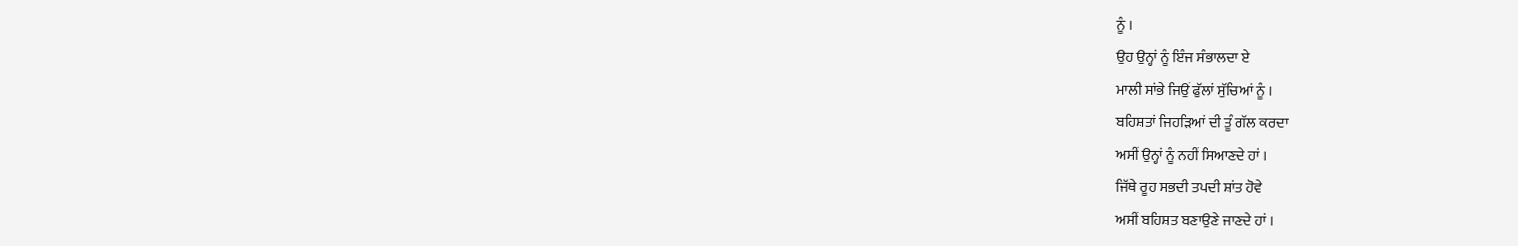ਨੂੰ ।
ਉਹ ਉਨ੍ਹਾਂ ਨੂੰ ਇੰਜ ਸੰਭਾਲਦਾ ਏ
ਮਾਲੀ ਸਾਂਭੇ ਜਿਉਂ ਫੁੱਲਾਂ ਸੁੱਚਿਆਂ ਨੂੰ ।
ਬਹਿਸ਼ਤਾਂ ਜਿਹੜਿਆਂ ਦੀ ਤੂੰ ਗੱਲ ਕਰਦਾ
ਅਸੀਂ ਉਨ੍ਹਾਂ ਨੂੰ ਨਹੀਂ ਸਿਆਣਦੇ ਹਾਂ ।
ਜਿੱਥੇ ਰੂਹ ਸਭਦੀ ਤਪਦੀ ਸ਼ਾਂਤ ਹੋਵੇ
ਅਸੀਂ ਬਹਿਸ਼ਤ ਬਣਾਉਣੇ ਜਾਣਦੇ ਹਾਂ ।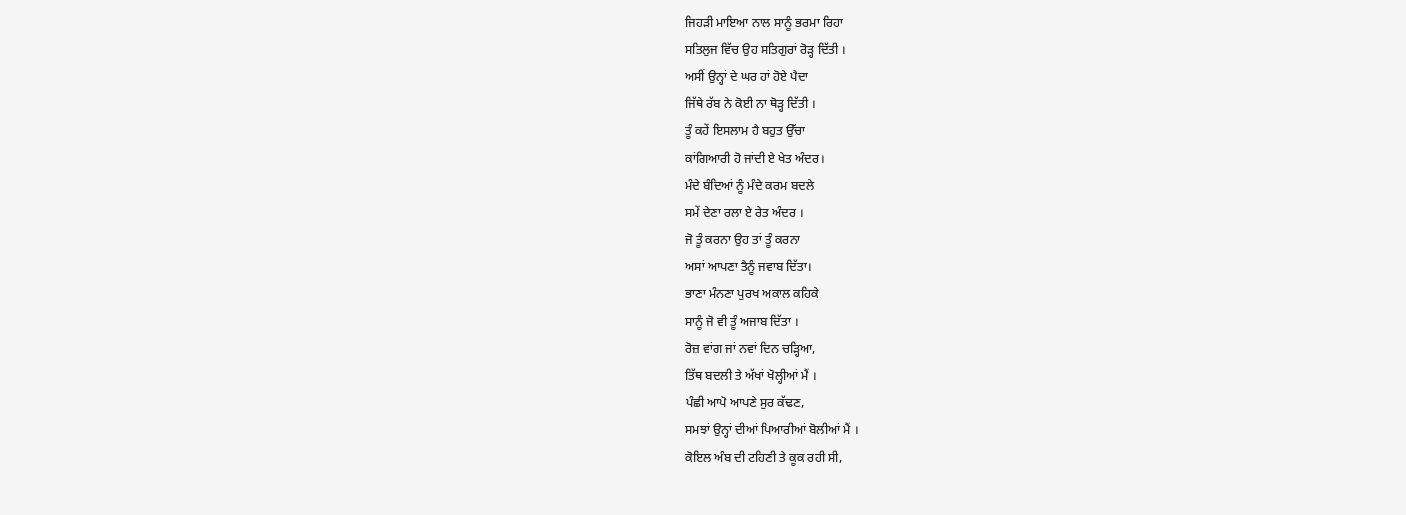ਜਿਹੜੀ ਮਾਇਆ ਨਾਲ ਸਾਨੂੰ ਭਰਮਾ ਰਿਹਾ
ਸਤਿਲੁਜ ਵਿੱਚ ਉਹ ਸਤਿਗੁਰਾਂ ਰੋੜ੍ਹ ਦਿੱਤੀ ।
ਅਸੀਂ ਉਨ੍ਹਾਂ ਦੇ ਘਰ ਹਾਂ ਹੋਏ ਪੈਦਾ
ਜਿੱਥੇ ਰੱਬ ਨੇ ਕੋਈ ਨਾ ਥੋੜ੍ਹ ਦਿੱਤੀ ।
ਤੂੰ ਕਹੇਂ ਇਸਲਾਮ ਹੈ ਬਹੁਤ ਉੱਚਾ
ਕਾਂਗਿਆਰੀ ਹੋ ਜਾਂਦੀ ਏ ਖੇਤ ਅੰਦਰ।
ਮੰਦੇ ਬੰਦਿਆਂ ਨੂੰ ਮੰਦੇ ਕਰਮ ਬਦਲੇ
ਸਮੇਂ ਦੇਣਾ ਰਲਾ ਏ ਰੇਤ ਅੰਦਰ ।
ਜੋ ਤੂੰ ਕਰਨਾ ਉਹ ਤਾਂ ਤੂੰ ਕਰਨਾ
ਅਸਾਂ ਆਪਣਾ ਤੈਨੂੰ ਜਵਾਬ ਦਿੱਤਾ।
ਭਾਣਾ ਮੰਨਣਾ ਪੁਰਖ ਅਕਾਲ ਕਹਿਕੇ
ਸਾਨੂੰ ਜੋ ਵੀ ਤੂੰ ਅਜਾਬ ਦਿੱਤਾ ।
ਰੋਜ਼ ਵਾਂਗ ਜਾਂ ਨਵਾਂ ਦਿਨ ਚੜ੍ਹਿਆ,
ਤਿੱਥ ਬਦਲੀ ਤੇ ਅੱਖਾਂ ਖੋਲ੍ਹੀਆਂ ਮੈਂ ।
ਪੰਛੀ ਆਪੋ ਆਪਣੇ ਸੁਰ ਕੱਢਣ,
ਸਮਝਾਂ ਉਨ੍ਹਾਂ ਦੀਆਂ ਪਿਆਰੀਆਂ ਬੋਲੀਆਂ ਮੈਂ ।
ਕੋਇਲ ਅੰਬ ਦੀ ਟਹਿਣੀ ਤੇ ਕੂਕ ਰਹੀ ਸੀ,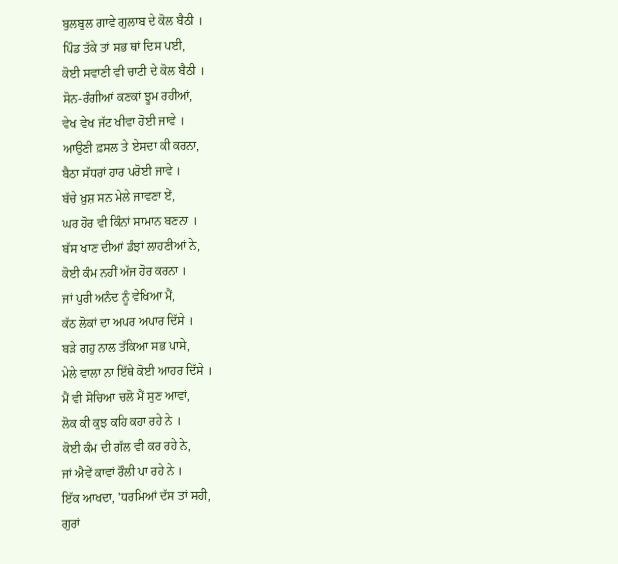ਬੁਲਬੁਲ ਗਾਵੇ ਗੁਲਾਬ ਦੇ ਕੋਲ ਬੈਠੀ ।
ਪਿੰਡ ਤੱਕੇ ਤਾਂ ਸਭ ਥਾਂ ਦਿਸ ਪਈ,
ਕੋਈ ਸਵਾਣੀ ਵੀ ਚਾਟੀ ਦੇ ਕੋਲ ਬੈਠੀ ।
ਸੋਨ-ਰੰਗੀਆਂ ਕਣਕਾਂ ਝੂਮ ਰਹੀਆਂ,
ਵੇਖ ਵੇਖ ਜੱਟ ਖੀਵਾ ਹੋਈ ਜਾਵੇ ।
ਆਉਣੀ ਫ਼ਸਲ ਤੇ ਏਸਦਾ ਕੀ ਕਰਨਾ,
ਬੈਠਾ ਸੱਧਰਾਂ ਹਾਰ ਪਰੋਈ ਜਾਵੇ ।
ਬੱਚੇ ਖ਼ੁਸ਼ ਸਨ ਮੇਲੇ ਜਾਵਣਾ ਏਂ,
ਘਰ ਹੋਰ ਵੀ ਕਿੰਨਾਂ ਸਾਮਾਨ ਬਣਨਾ ।
ਬੱਸ ਖਾਣ ਦੀਆਂ ਡੰਝਾਂ ਲਾਹਣੀਆਂ ਨੇ,
ਕੋਈ ਕੰਮ ਨਹੀਂ ਅੱਜ ਹੋਰ ਕਰਨਾ ।
ਜਾਂ ਪੁਰੀ ਅਨੰਦ ਨੂੰ ਵੇਖਿਆ ਮੈਂ,
ਕੱਠ ਲੋਕਾਂ ਦਾ ਅਪਰ ਅਪਾਰ ਦਿੱਸੇ ।
ਬੜੇ ਗਹੁ ਨਾਲ ਤੱਕਿਆ ਸਭ ਪਾਸੇ,
ਮੇਲੇ ਵਾਲਾ ਨਾ ਇੱਥੇ ਕੋਈ ਆਹਰ ਦਿੱਸੇ ।
ਮੈਂ ਵੀ ਸੋਚਿਆ ਚਲੋ ਮੈਂ ਸੁਣ ਆਵਾਂ,
ਲੋਕ ਕੀ ਕੁਝ ਕਹਿ ਕਹਾ ਰਹੇ ਨੇ ।
ਕੋਈ ਕੰਮ ਦੀ ਗੱਲ ਵੀ ਕਰ ਰਹੇ ਨੇ,
ਜਾਂ ਐਵੇਂ ਕਾਵਾਂ ਰੌਲੀ ਪਾ ਰਹੇ ਨੇ ।
ਇੱਕ ਆਖਦਾ, 'ਧਰਮਿਆਂ ਦੱਸ ਤਾਂ ਸਹੀ,
ਗੁਰਾਂ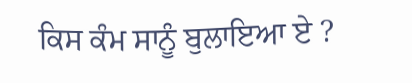ਕਿਸ ਕੰਮ ਸਾਨੂੰ ਬੁਲਾਇਆ ਏ ?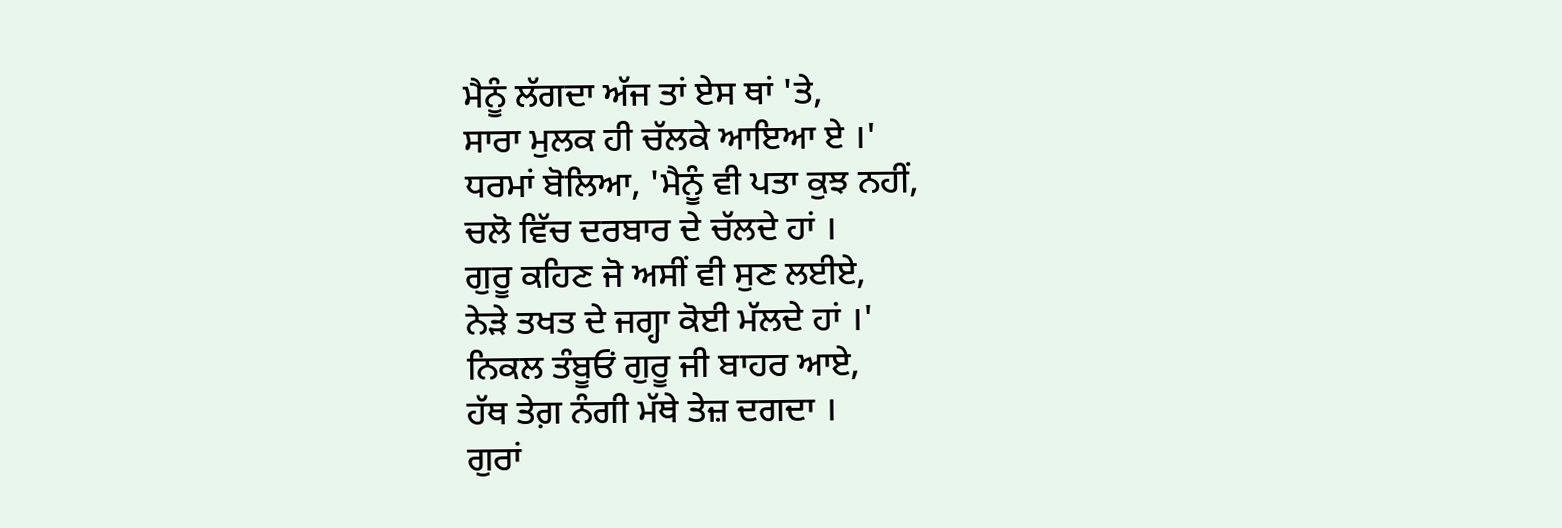ਮੈਨੂੰ ਲੱਗਦਾ ਅੱਜ ਤਾਂ ਏਸ ਥਾਂ 'ਤੇ,
ਸਾਰਾ ਮੁਲਕ ਹੀ ਚੱਲਕੇ ਆਇਆ ਏ ।'
ਧਰਮਾਂ ਬੋਲਿਆ, 'ਮੈਨੂੰ ਵੀ ਪਤਾ ਕੁਝ ਨਹੀਂ,
ਚਲੋ ਵਿੱਚ ਦਰਬਾਰ ਦੇ ਚੱਲਦੇ ਹਾਂ ।
ਗੁਰੂ ਕਹਿਣ ਜੋ ਅਸੀਂ ਵੀ ਸੁਣ ਲਈਏ,
ਨੇੜੇ ਤਖਤ ਦੇ ਜਗ੍ਹਾ ਕੋਈ ਮੱਲਦੇ ਹਾਂ ।'
ਨਿਕਲ ਤੰਬੂਓਂ ਗੁਰੂ ਜੀ ਬਾਹਰ ਆਏ,
ਹੱਥ ਤੇਗ਼ ਨੰਗੀ ਮੱਥੇ ਤੇਜ਼ ਦਗਦਾ ।
ਗੁਰਾਂ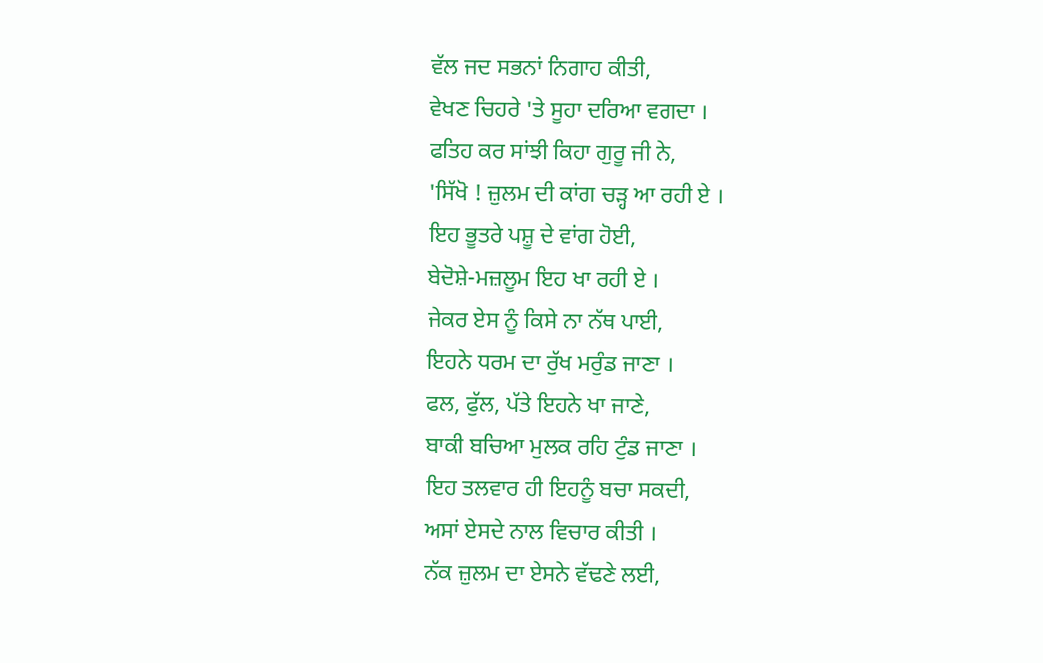ਵੱਲ ਜਦ ਸਭਨਾਂ ਨਿਗਾਹ ਕੀਤੀ,
ਵੇਖਣ ਚਿਹਰੇ 'ਤੇ ਸੂਹਾ ਦਰਿਆ ਵਗਦਾ ।
ਫਤਿਹ ਕਰ ਸਾਂਝੀ ਕਿਹਾ ਗੁਰੂ ਜੀ ਨੇ,
'ਸਿੱਖੋ ! ਜ਼ੁਲਮ ਦੀ ਕਾਂਗ ਚੜ੍ਹ ਆ ਰਹੀ ਏ ।
ਇਹ ਭੂਤਰੇ ਪਸ਼ੂ ਦੇ ਵਾਂਗ ਹੋਈ,
ਬੇਦੋਸ਼ੇ-ਮਜ਼ਲੂਮ ਇਹ ਖਾ ਰਹੀ ਏ ।
ਜੇਕਰ ਏਸ ਨੂੰ ਕਿਸੇ ਨਾ ਨੱਥ ਪਾਈ,
ਇਹਨੇ ਧਰਮ ਦਾ ਰੁੱਖ ਮਰੁੰਡ ਜਾਣਾ ।
ਫਲ, ਫੁੱਲ, ਪੱਤੇ ਇਹਨੇ ਖਾ ਜਾਣੇ,
ਬਾਕੀ ਬਚਿਆ ਮੁਲਕ ਰਹਿ ਟੁੰਡ ਜਾਣਾ ।
ਇਹ ਤਲਵਾਰ ਹੀ ਇਹਨੂੰ ਬਚਾ ਸਕਦੀ,
ਅਸਾਂ ਏਸਦੇ ਨਾਲ ਵਿਚਾਰ ਕੀਤੀ ।
ਨੱਕ ਜ਼ੁਲਮ ਦਾ ਏਸਨੇ ਵੱਢਣੇ ਲਈ,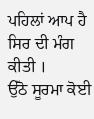ਪਹਿਲਾਂ ਆਪ ਹੈ ਸਿਰ ਦੀ ਮੰਗ ਕੀਤੀ ।
ਉੱਠੋ ਸੂਰਮਾ ਕੋਈ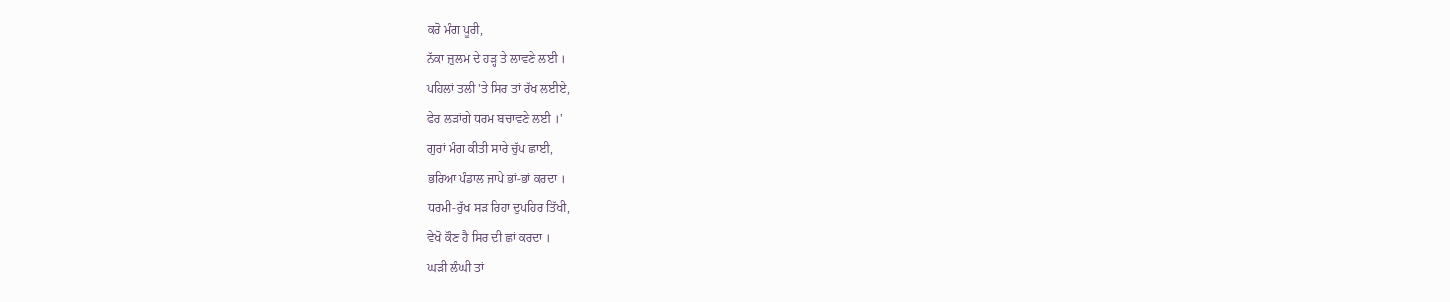ਕਰੋ ਮੰਗ ਪੂਰੀ,
ਨੱਕਾ ਜ਼ੁਲਮ ਦੇ ਹੜ੍ਹ ਤੇ ਲਾਵਣੇ ਲਈ ।
ਪਹਿਲਾਂ ਤਲੀ 'ਤੇ ਸਿਰ ਤਾਂ ਰੱਖ ਲਈਏ,
ਫੇਰ ਲੜਾਂਗੇ ਧਰਮ ਬਚਾਵਣੇ ਲਈ ।'
ਗੁਰਾਂ ਮੰਗ ਕੀਤੀ ਸਾਰੇ ਚੁੱਪ ਛਾਈ,
ਭਰਿਆ ਪੰਡਾਲ ਜਾਪੇ ਭਾਂ-ਭਾਂ ਕਰਦਾ ।
ਧਰਮੀ-ਰੁੱਖ ਸੜ ਰਿਹਾ ਦੁਪਹਿਰ ਤਿੱਖੀ,
ਵੇਖੋ ਕੌਣ ਹੈ ਸਿਰ ਦੀ ਛਾਂ ਕਰਦਾ ।
ਘੜੀ ਲੰਘੀ ਤਾਂ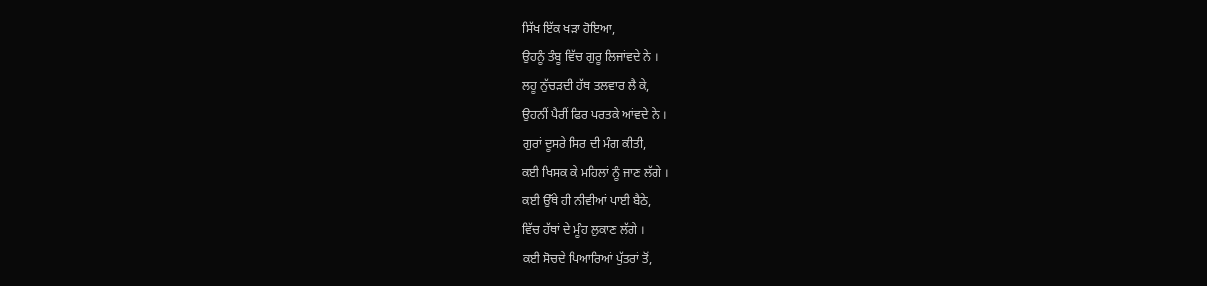ਸਿੱਖ ਇੱਕ ਖੜਾ ਹੋਇਆ,
ਉਹਨੂੰ ਤੰਬੂ ਵਿੱਚ ਗੁਰੂ ਲਿਜਾਂਵਦੇ ਨੇ ।
ਲਹੂ ਨੁੱਚੜਦੀ ਹੱਥ ਤਲਵਾਰ ਲੈ ਕੇ,
ਉਹਨੀਂ ਪੈਰੀਂ ਫਿਰ ਪਰਤਕੇ ਆਂਵਦੇ ਨੇ ।
ਗੁਰਾਂ ਦੂਸਰੇ ਸਿਰ ਦੀ ਮੰਗ ਕੀਤੀ,
ਕਈ ਖਿਸਕ ਕੇ ਮਹਿਲਾਂ ਨੂੰ ਜਾਣ ਲੱਗੇ ।
ਕਈ ਉੱਥੇ ਹੀ ਨੀਵੀਆਂ ਪਾਈ ਬੈਠੇ,
ਵਿੱਚ ਹੱਥਾਂ ਦੇ ਮੂੰਹ ਲੁਕਾਣ ਲੱਗੇ ।
ਕਈ ਸੋਚਦੇ ਪਿਆਰਿਆਂ ਪੁੱਤਰਾਂ ਤੋਂ,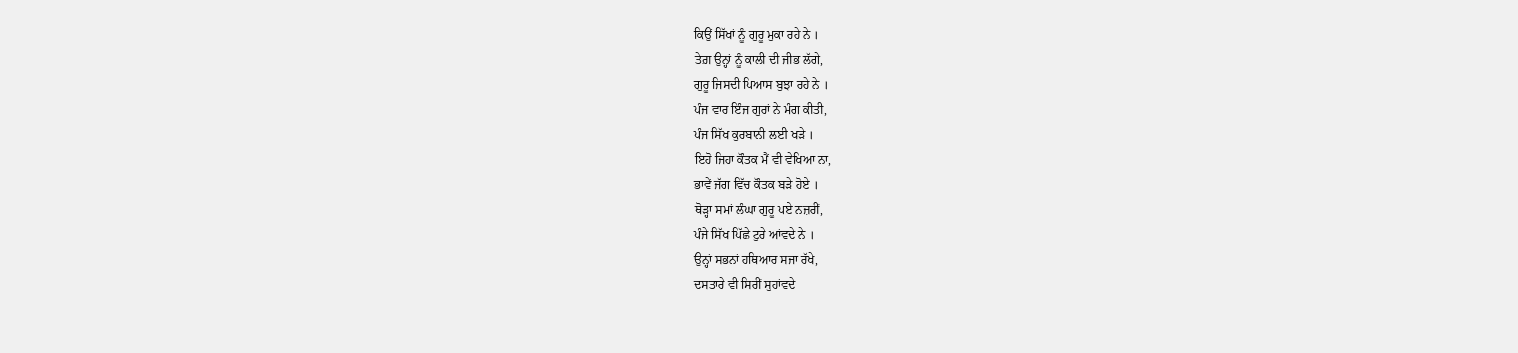ਕਿਉਂ ਸਿੱਖਾਂ ਨੂੰ ਗੁਰੂ ਮੁਕਾ ਰਹੇ ਨੇ ।
ਤੇਗ਼ ਉਨ੍ਹਾਂ ਨੂੰ ਕਾਲੀ ਦੀ ਜੀਭ ਲੱਗੇ,
ਗੁਰੂ ਜਿਸਦੀ ਪਿਆਸ ਬੁਝਾ ਰਹੇ ਨੇ ।
ਪੰਜ ਵਾਰ ਇੰਜ ਗੁਰਾਂ ਨੇ ਮੰਗ ਕੀਤੀ,
ਪੰਜ ਸਿੱਖ ਕੁਰਬਾਨੀ ਲਈ ਖੜੇ ।
ਇਹੋ ਜਿਹਾ ਕੌਤਕ ਮੈਂ ਵੀ ਵੇਖਿਆ ਨਾ,
ਭਾਵੇਂ ਜੱਗ ਵਿੱਚ ਕੌਤਕ ਬੜੇ ਹੋਏ ।
ਥੋੜ੍ਹਾ ਸਮਾਂ ਲੰਘਾ ਗੁਰੂ ਪਏ ਨਜ਼ਰੀਂ,
ਪੰਜੇ ਸਿੱਖ ਪਿੱਛੇ ਟੁਰੇ ਆਂਵਦੇ ਨੇ ।
ਉਨ੍ਹਾਂ ਸਭਨਾਂ ਹਥਿਆਰ ਸਜਾ ਰੱਖੇ,
ਦਸਤਾਰੇ ਵੀ ਸਿਰੀਂ ਸੁਹਾਂਵਦੇ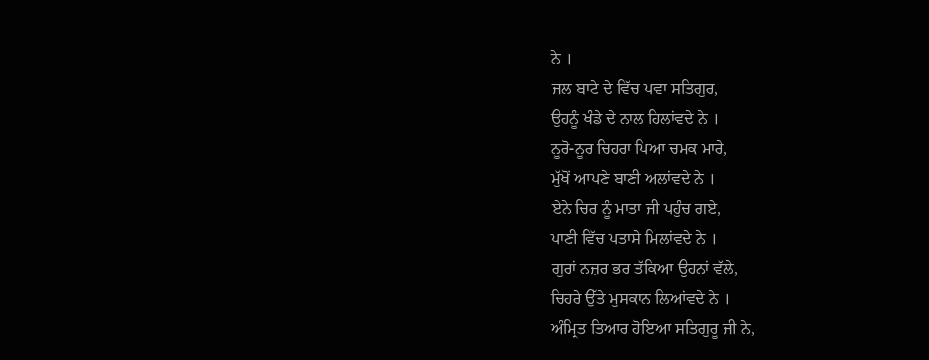ਨੇ ।
ਜਲ ਬਾਟੇ ਦੇ ਵਿੱਚ ਪਵਾ ਸਤਿਗੁਰ,
ਉਹਨੂੰ ਖੰਡੇ ਦੇ ਨਾਲ ਹਿਲਾਂਵਦੇ ਨੇ ।
ਨੂਰੋ-ਨੂਰ ਚਿਹਰਾ ਪਿਆ ਚਮਕ ਮਾਰੇ,
ਮੁੱਖੋਂ ਆਪਣੇ ਬਾਣੀ ਅਲਾਂਵਦੇ ਨੇ ।
ਏਨੇ ਚਿਰ ਨੂੰ ਮਾਤਾ ਜੀ ਪਹੁੰਚ ਗਏ,
ਪਾਣੀ ਵਿੱਚ ਪਤਾਸੇ ਮਿਲਾਂਵਦੇ ਨੇ ।
ਗੁਰਾਂ ਨਜ਼ਰ ਭਰ ਤੱਕਿਆ ਉਹਨਾਂ ਵੱਲੇ,
ਚਿਹਰੇ ਉੱਤੇ ਮੁਸਕਾਨ ਲਿਆਂਵਦੇ ਨੇ ।
ਅੰਮ੍ਰਿਤ ਤਿਆਰ ਹੋਇਆ ਸਤਿਗੁਰੂ ਜੀ ਨੇ,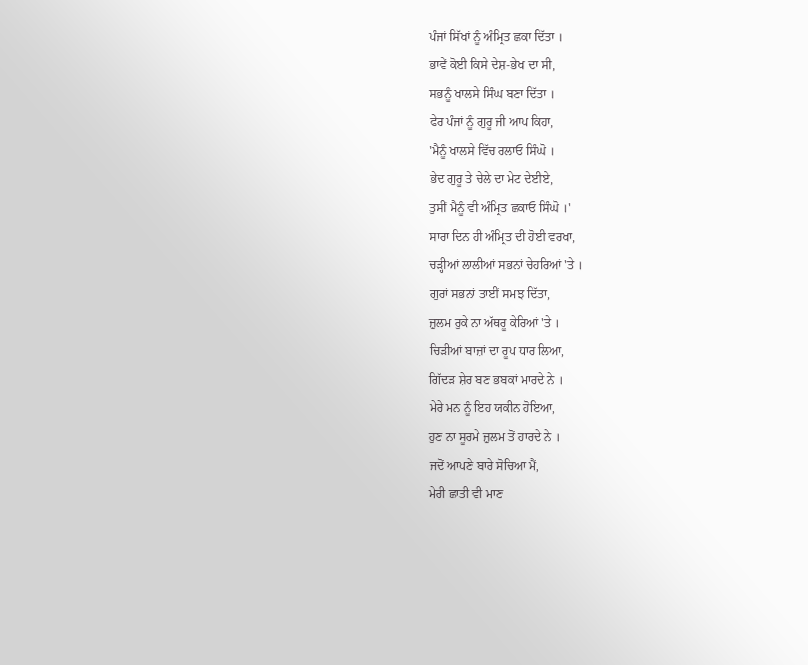ਪੰਜਾਂ ਸਿੱਖਾਂ ਨੂੰ ਅੰਮ੍ਰਿਤ ਛਕਾ ਦਿੱਤਾ ।
ਭਾਵੇਂ ਕੋਈ ਕਿਸੇ ਦੇਸ਼-ਭੇਖ ਦਾ ਸੀ,
ਸਭਨੂੰ ਖਾਲਸੇ ਸਿੰਘ ਬਣਾ ਦਿੱਤਾ ।
ਫੇਰ ਪੰਜਾਂ ਨੂੰ ਗੁਰੂ ਜੀ ਆਪ ਕਿਹਾ,
'ਮੈਨੂੰ ਖਾਲਸੇ ਵਿੱਚ ਰਲਾਓ ਸਿੰਘੋ ।
ਭੇਦ ਗੁਰੂ ਤੇ ਚੇਲੇ ਦਾ ਮੇਟ ਦੇਈਏ,
ਤੁਸੀਂ ਮੈਨੂੰ ਵੀ ਅੰਮ੍ਰਿਤ ਛਕਾਓ ਸਿੰਘੋ ।'
ਸਾਰਾ ਦਿਨ ਹੀ ਅੰਮ੍ਰਿਤ ਦੀ ਹੋਈ ਵਰਖਾ,
ਚੜ੍ਹੀਆਂ ਲਾਲੀਆਂ ਸਭਨਾਂ ਚੇਹਰਿਆਂ 'ਤੇ ।
ਗੁਰਾਂ ਸਭਨਾਂ ਤਾਈਂ ਸਮਝ ਦਿੱਤਾ,
ਜ਼ੁਲਮ ਰੁਕੇ ਨਾ ਅੱਥਰੂ ਕੇਰਿਆਂ 'ਤੇ ।
ਚਿੜੀਆਂ ਬਾਜ਼ਾਂ ਦਾ ਰੂਪ ਧਾਰ ਲਿਆ,
ਗਿੱਦੜ ਸ਼ੇਰ ਬਣ ਭਬਕਾਂ ਮਾਰਦੇ ਨੇ ।
ਮੇਰੇ ਮਨ ਨੂੰ ਇਹ ਯਕੀਨ ਹੋਇਆ,
ਹੁਣ ਨਾ ਸੂਰਮੇ ਜ਼ੁਲਮ ਤੋਂ ਹਾਰਦੇ ਨੇ ।
ਜਦੋਂ ਆਪਣੇ ਬਾਰੇ ਸੋਚਿਆ ਮੈਂ,
ਮੇਰੀ ਛਾਤੀ ਵੀ ਮਾਣ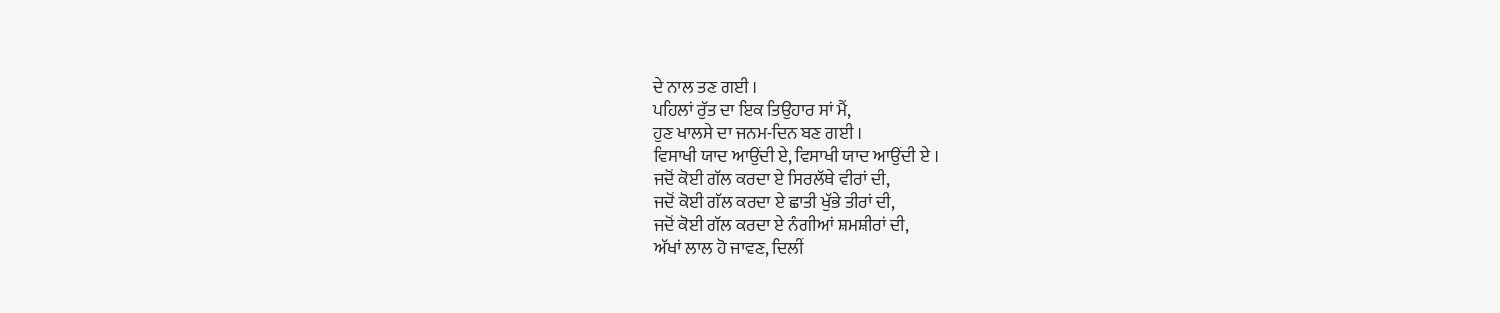ਦੇ ਨਾਲ ਤਣ ਗਈ ।
ਪਹਿਲਾਂ ਰੁੱਤ ਦਾ ਇਕ ਤਿਉਹਾਰ ਸਾਂ ਮੈਂ,
ਹੁਣ ਖਾਲਸੇ ਦਾ ਜਨਮ-ਦਿਨ ਬਣ ਗਈ ।
ਵਿਸਾਖੀ ਯਾਦ ਆਉਂਦੀ ਏ, ਵਿਸਾਖੀ ਯਾਦ ਆਉਂਦੀ ਏ ।
ਜਦੋਂ ਕੋਈ ਗੱਲ ਕਰਦਾ ਏ ਸਿਰਲੱਥੇ ਵੀਰਾਂ ਦੀ,
ਜਦੋਂ ਕੋਈ ਗੱਲ ਕਰਦਾ ਏ ਛਾਤੀ ਖੁੱਭੇ ਤੀਰਾਂ ਦੀ,
ਜਦੋਂ ਕੋਈ ਗੱਲ ਕਰਦਾ ਏ ਨੰਗੀਆਂ ਸ਼ਮਸ਼ੀਰਾਂ ਦੀ,
ਅੱਖਾਂ ਲਾਲ ਹੋ ਜਾਵਣ, ਦਿਲੀਂ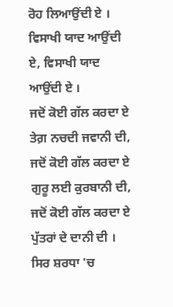ਰੋਹ ਲਿਆਉਂਦੀ ਏ ।
ਵਿਸਾਖੀ ਯਾਦ ਆਉਂਦੀ ਏ, ਵਿਸਾਖੀ ਯਾਦ ਆਉਂਦੀ ਏ ।
ਜਦੋਂ ਕੋਈ ਗੱਲ ਕਰਦਾ ਏ ਤੇਗ਼ ਨਚਦੀ ਜਵਾਨੀ ਦੀ,
ਜਦੋਂ ਕੋਈ ਗੱਲ ਕਰਦਾ ਏ ਗੁਰੂ ਲਈ ਕੁਰਬਾਨੀ ਦੀ,
ਜਦੋਂ ਕੋਈ ਗੱਲ ਕਰਦਾ ਏ ਪੁੱਤਰਾਂ ਦੇ ਦਾਨੀ ਦੀ ।
ਸਿਰ ਸ਼ਰਧਾ 'ਚ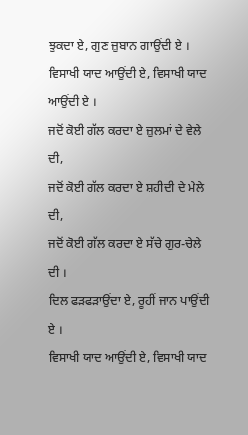ਝੁਕਦਾ ਏ, ਗੁਣ ਜ਼ੁਬਾਨ ਗਾਉਂਦੀ ਏ ।
ਵਿਸਾਖੀ ਯਾਦ ਆਉਂਦੀ ਏ, ਵਿਸਾਖੀ ਯਾਦ ਆਉਂਦੀ ਏ ।
ਜਦੋਂ ਕੋਈ ਗੱਲ ਕਰਦਾ ਏ ਜ਼ੁਲਮਾਂ ਦੇ ਵੇਲੇ ਦੀ,
ਜਦੋਂ ਕੋਈ ਗੱਲ ਕਰਦਾ ਏ ਸ਼ਹੀਦੀ ਦੇ ਮੇਲੇ ਦੀ,
ਜਦੋਂ ਕੋਈ ਗੱਲ ਕਰਦਾ ਏ ਸੱਚੇ ਗੁਰ-ਚੇਲੇ ਦੀ ।
ਦਿਲ ਫੜਫੜਾਉਂਦਾ ਏ, ਰੂਹੀਂ ਜਾਨ ਪਾਉਂਦੀ ਏ ।
ਵਿਸਾਖੀ ਯਾਦ ਆਉਂਦੀ ਏ, ਵਿਸਾਖੀ ਯਾਦ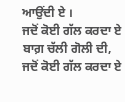ਆਉਂਦੀ ਏ ।
ਜਦੋਂ ਕੋਈ ਗੱਲ ਕਰਦਾ ਏ ਬਾਗ਼ ਚੱਲੀ ਗੋਲੀ ਦੀ,
ਜਦੋਂ ਕੋਈ ਗੱਲ ਕਰਦਾ ਏ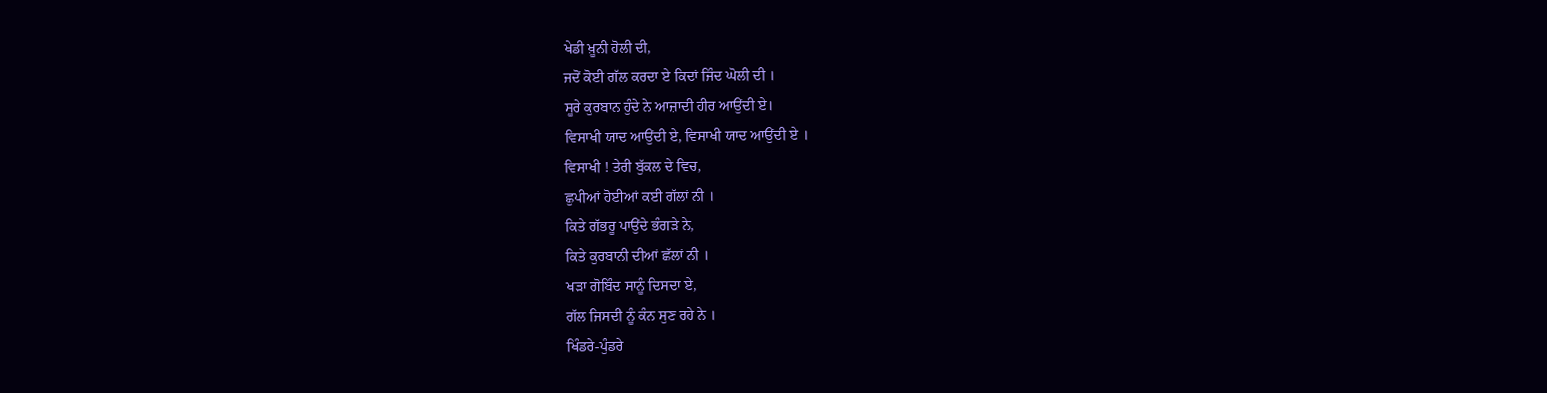ਖੇਡੀ ਖ਼ੂਨੀ ਹੋਲੀ ਦੀ,
ਜਦੋਂ ਕੋਈ ਗੱਲ ਕਰਦਾ ਏ ਕਿਦਾਂ ਜਿੰਦ ਘੋਲੀ ਦੀ ।
ਸੂਰੇ ਕੁਰਬਾਨ ਹੁੰਦੇ ਨੇ ਆਜ਼ਾਦੀ ਹੀਰ ਆਉਂਦੀ ਏ।
ਵਿਸਾਖੀ ਯਾਦ ਆਉਂਦੀ ਏ, ਵਿਸਾਖੀ ਯਾਦ ਆਉਂਦੀ ਏ ।
ਵਿਸਾਖੀ ! ਤੇਰੀ ਬੁੱਕਲ ਦੇ ਵਿਚ,
ਛੁਪੀਆਂ ਹੋਈਆਂ ਕਈ ਗੱਲਾਂ ਨੀ ।
ਕਿਤੇ ਗੱਭਰੂ ਪਾਉਂਦੇ ਭੰਗੜੇ ਨੇ,
ਕਿਤੇ ਕੁਰਬਾਨੀ ਦੀਆਂ ਛੱਲਾਂ ਨੀ ।
ਖੜਾ ਗੋਬਿੰਦ ਸਾਨੂੰ ਦਿਸਦਾ ਏ,
ਗੱਲ ਜਿਸਦੀ ਨੂੰ ਕੰਨ ਸੁਣ ਰਹੇ ਨੇ ।
ਖਿੰਡਰੇ-ਪੁੰਡਰੇ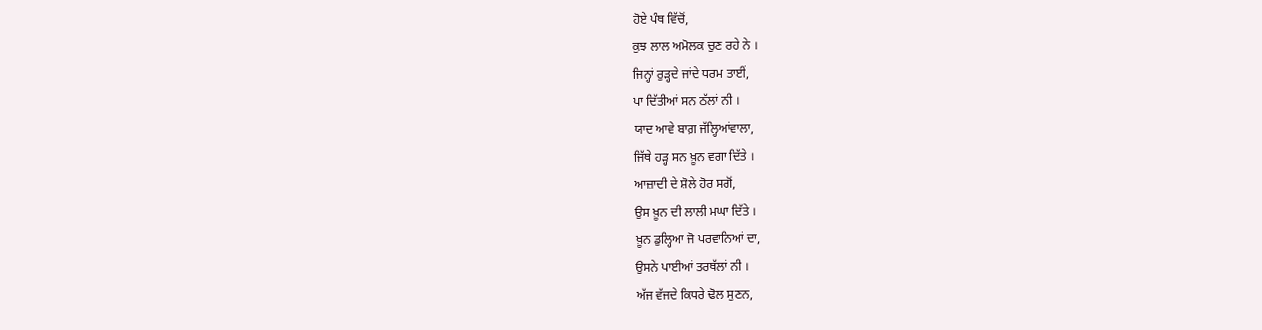ਹੋਏ ਪੰਥ ਵਿੱਚੋਂ,
ਕੁਝ ਲਾਲ ਅਮੋਲਕ ਚੁਣ ਰਹੇ ਨੇ ।
ਜਿਨ੍ਹਾਂ ਰੁੜ੍ਹਦੇ ਜਾਂਦੇ ਧਰਮ ਤਾਈਂ,
ਪਾ ਦਿੱਤੀਆਂ ਸਨ ਠੱਲਾਂ ਨੀ ।
ਯਾਦ ਆਵੇ ਬਾਗ਼ ਜੱਲ੍ਹਿਆਂਵਾਲਾ,
ਜਿੱਥੇ ਹੜ੍ਹ ਸਨ ਖ਼ੂਨ ਵਗਾ ਦਿੱਤੇ ।
ਆਜ਼ਾਦੀ ਦੇ ਸ਼ੋਲੇ ਹੋਰ ਸਗੋਂ,
ਉਸ ਖ਼ੂਨ ਦੀ ਲਾਲੀ ਮਘਾ ਦਿੱਤੇ ।
ਖ਼ੂਨ ਡੁਲ੍ਹਿਆ ਜੋ ਪਰਵਾਨਿਆਂ ਦਾ,
ਉਸਨੇ ਪਾਈਆਂ ਤਰਥੱਲਾਂ ਨੀ ।
ਅੱਜ ਵੱਜਦੇ ਕਿਧਰੇ ਢੋਲ ਸੁਣਨ,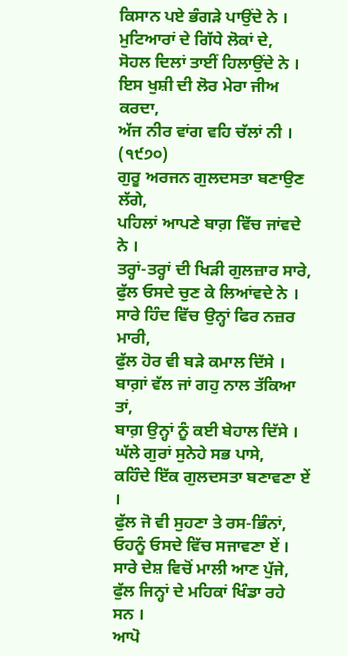ਕਿਸਾਨ ਪਏ ਭੰਗੜੇ ਪਾਉਂਦੇ ਨੇ ।
ਮੁਟਿਆਰਾਂ ਦੇ ਗਿੱਧੇ ਲੋਕਾਂ ਦੇ,
ਸੋਹਲ ਦਿਲਾਂ ਤਾਈਂ ਹਿਲਾਉਂਦੇ ਨੇ ।
ਇਸ ਖੁਸ਼ੀ ਦੀ ਲੋਰ ਮੇਰਾ ਜੀਅ ਕਰਦਾ,
ਅੱਜ ਨੀਰ ਵਾਂਗ ਵਹਿ ਚੱਲਾਂ ਨੀ ।
(੧੯੭੦)
ਗੁਰੂ ਅਰਜਨ ਗੁਲਦਸਤਾ ਬਣਾਉਣ ਲੱਗੇ,
ਪਹਿਲਾਂ ਆਪਣੇ ਬਾਗ਼ ਵਿੱਚ ਜਾਂਵਦੇ ਨੇ ।
ਤਰ੍ਹਾਂ-ਤਰ੍ਹਾਂ ਦੀ ਖਿੜੀ ਗੁਲਜ਼ਾਰ ਸਾਰੇ,
ਫੁੱਲ ਓਸਦੇ ਚੁਣ ਕੇ ਲਿਆਂਵਦੇ ਨੇ ।
ਸਾਰੇ ਹਿੰਦ ਵਿੱਚ ਉਨ੍ਹਾਂ ਫਿਰ ਨਜ਼ਰ ਮਾਰੀ,
ਫੁੱਲ ਹੋਰ ਵੀ ਬੜੇ ਕਮਾਲ ਦਿੱਸੇ ।
ਬਾਗ਼ਾਂ ਵੱਲ ਜਾਂ ਗਹੁ ਨਾਲ ਤੱਕਿਆ ਤਾਂ,
ਬਾਗ਼ ਉਨ੍ਹਾਂ ਨੂੰ ਕਈ ਬੇਹਾਲ ਦਿੱਸੇ ।
ਘੱਲੇ ਗੁਰਾਂ ਸੁਨੇਹੇ ਸਭ ਪਾਸੇ,
ਕਹਿੰਦੇ ਇੱਕ ਗੁਲਦਸਤਾ ਬਣਾਵਣਾ ਏਂ ।
ਫੁੱਲ ਜੋ ਵੀ ਸੁਹਣਾ ਤੇ ਰਸ-ਭਿੰਨਾਂ,
ਓਹਨੂੰ ਓਸਦੇ ਵਿੱਚ ਸਜਾਵਣਾ ਏਂ ।
ਸਾਰੇ ਦੇਸ਼ ਵਿਚੋਂ ਮਾਲੀ ਆਣ ਪੁੱਜੇ,
ਫੁੱਲ ਜਿਨ੍ਹਾਂ ਦੇ ਮਹਿਕਾਂ ਖਿੰਡਾ ਰਹੇ ਸਨ ।
ਆਪੋ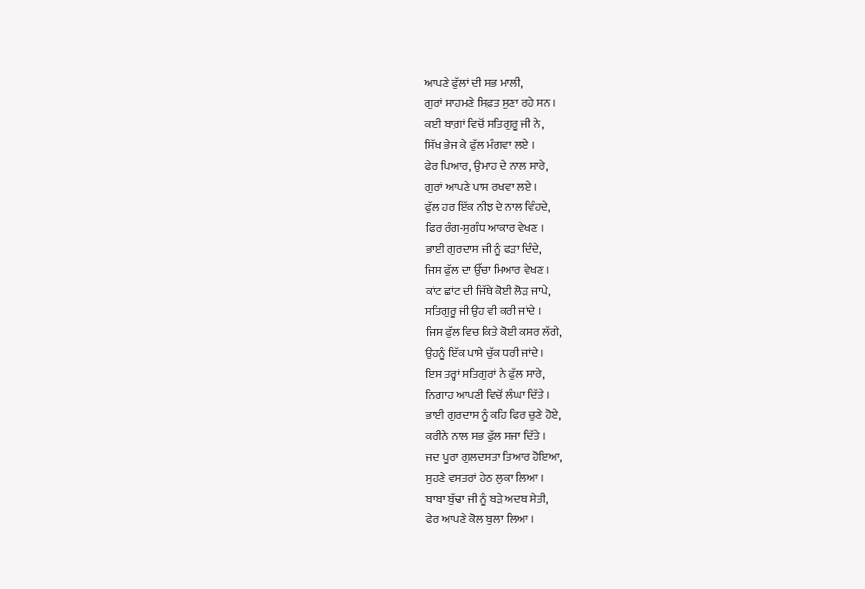ਆਪਣੇ ਫੁੱਲਾਂ ਦੀ ਸਭ ਮਾਲੀ,
ਗੁਰਾਂ ਸਾਹਮਣੇ ਸਿਫ਼ਤ ਸੁਣਾ ਰਹੇ ਸਨ ।
ਕਈ ਬਾਗ਼ਾਂ ਵਿਚੋਂ ਸਤਿਗੁਰੂ ਜੀ ਨੇ,
ਸਿੱਖ ਭੇਜ ਕੇ ਫੁੱਲ ਮੰਗਵਾ ਲਏ ।
ਫੇਰ ਪਿਆਰ, ਉਮਾਹ ਦੇ ਨਾਲ ਸਾਰੇ,
ਗੁਰਾਂ ਆਪਣੇ ਪਾਸ ਰਖਵਾ ਲਏ ।
ਫੁੱਲ ਹਰ ਇੱਕ ਨੀਝ ਦੇ ਨਾਲ ਵਿੰਹਦੇ,
ਫਿਰ ਰੰਗ-ਸੁਗੰਧ ਆਕਾਰ ਵੇਖਣ ।
ਭਾਈ ਗੁਰਦਾਸ ਜੀ ਨੂੰ ਫੜਾ ਦਿੰਦੇ,
ਜਿਸ ਫੁੱਲ ਦਾ ਉੱਚਾ ਮਿਆਰ ਵੇਖਣ ।
ਕਾਂਟ ਛਾਂਟ ਦੀ ਜਿੱਥੇ ਕੋਈ ਲੋੜ ਜਾਪੇ,
ਸਤਿਗੁਰੂ ਜੀ ਉਹ ਵੀ ਕਰੀ ਜਾਂਦੇ ।
ਜਿਸ ਫੁੱਲ ਵਿਚ ਕਿਤੇ ਕੋਈ ਕਸਰ ਲੱਗੇ,
ਉਹਨੂੰ ਇੱਕ ਪਾਸੇ ਚੁੱਕ ਧਰੀ ਜਾਂਦੇ ।
ਇਸ ਤਰ੍ਹਾਂ ਸਤਿਗੁਰਾਂ ਨੇ ਫੁੱਲ ਸਾਰੇ,
ਨਿਗਾਹ ਆਪਣੀ ਵਿਚੋਂ ਲੰਘਾ ਦਿੱਤੇ ।
ਭਾਈ ਗੁਰਦਾਸ ਨੂੰ ਕਹਿ ਫਿਰ ਚੁਣੇ ਹੋਏ,
ਕਰੀਨੇ ਨਾਲ ਸਭ ਫੁੱਲ ਸਜਾ ਦਿੱਤੇ ।
ਜਦ ਪੂਰਾ ਗੁਲਦਸਤਾ ਤਿਆਰ ਹੋਇਆ,
ਸੁਹਣੇ ਵਸਤਰਾਂ ਹੇਠ ਲੁਕਾ ਲਿਆ ।
ਬਾਬਾ ਬੁੱਢਾ ਜੀ ਨੂੰ ਬੜੇ ਅਦਬ ਸੇਤੀ,
ਫੇਰ ਆਪਣੇ ਕੋਲ ਬੁਲਾ ਲਿਆ ।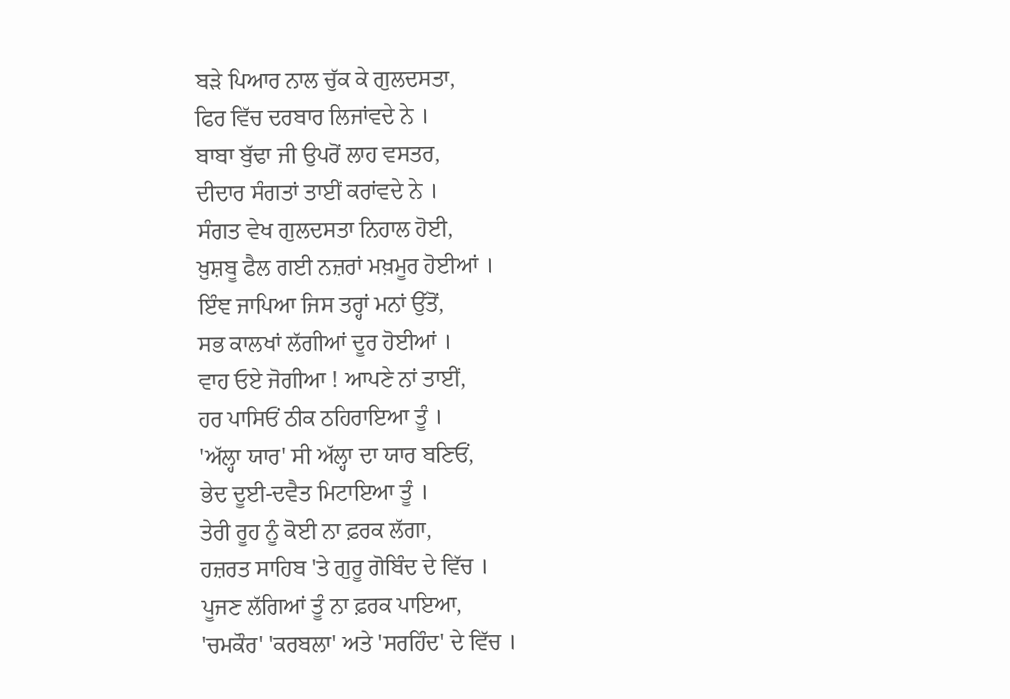ਬੜੇ ਪਿਆਰ ਨਾਲ ਚੁੱਕ ਕੇ ਗੁਲਦਸਤਾ,
ਫਿਰ ਵਿੱਚ ਦਰਬਾਰ ਲਿਜਾਂਵਦੇ ਨੇ ।
ਬਾਬਾ ਬੁੱਢਾ ਜੀ ਉਪਰੋਂ ਲਾਹ ਵਸਤਰ,
ਦੀਦਾਰ ਸੰਗਤਾਂ ਤਾਈਂ ਕਰਾਂਵਦੇ ਨੇ ।
ਸੰਗਤ ਵੇਖ ਗੁਲਦਸਤਾ ਨਿਹਾਲ ਹੋਈ,
ਖ਼ੁਸ਼ਬੂ ਫੈਲ ਗਈ ਨਜ਼ਰਾਂ ਮਖ਼ਮੂਰ ਹੋਈਆਂ ।
ਇੰਞ ਜਾਪਿਆ ਜਿਸ ਤਰ੍ਹਾਂ ਮਨਾਂ ਉੱਤੋਂ,
ਸਭ ਕਾਲਖਾਂ ਲੱਗੀਆਂ ਦੂਰ ਹੋਈਆਂ ।
ਵਾਹ ਓਏ ਜੋਗੀਆ ! ਆਪਣੇ ਨਾਂ ਤਾਈਂ,
ਹਰ ਪਾਸਿਓਂ ਠੀਕ ਠਹਿਰਾਇਆ ਤੂੰ ।
'ਅੱਲ੍ਹਾ ਯਾਰ' ਸੀ ਅੱਲ੍ਹਾ ਦਾ ਯਾਰ ਬਣਿਓਂ,
ਭੇਦ ਦੂਈ-ਦਵੈਤ ਮਿਟਾਇਆ ਤੂੰ ।
ਤੇਰੀ ਰੂਹ ਨੂੰ ਕੋਈ ਨਾ ਫ਼ਰਕ ਲੱਗਾ,
ਹਜ਼ਰਤ ਸਾਹਿਬ 'ਤੇ ਗੁਰੂ ਗੋਬਿੰਦ ਦੇ ਵਿੱਚ ।
ਪੂਜਣ ਲੱਗਿਆਂ ਤੂੰ ਨਾ ਫ਼ਰਕ ਪਾਇਆ,
'ਚਮਕੌਰ' 'ਕਰਬਲਾ' ਅਤੇ 'ਸਰਹਿੰਦ' ਦੇ ਵਿੱਚ ।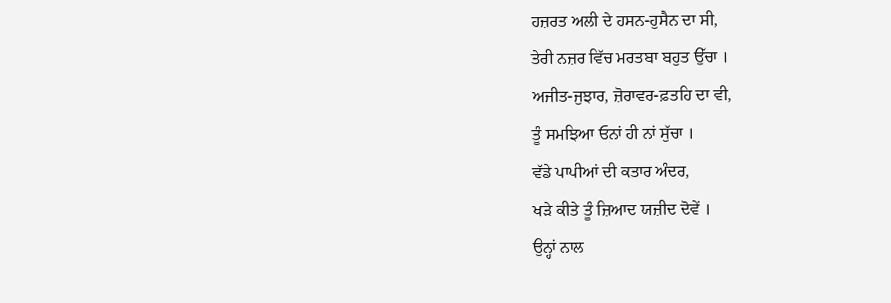ਹਜ਼ਰਤ ਅਲੀ ਦੇ ਹਸਨ-ਹੁਸੈਨ ਦਾ ਸੀ,
ਤੇਰੀ ਨਜ਼ਰ ਵਿੱਚ ਮਰਤਬਾ ਬਹੁਤ ਉੱਚਾ ।
ਅਜੀਤ-ਜੁਝਾਰ, ਜ਼ੋਰਾਵਰ-ਫ਼ਤਹਿ ਦਾ ਵੀ,
ਤੂੰ ਸਮਝਿਆ ਓਨਾਂ ਹੀ ਨਾਂ ਸੁੱਚਾ ।
ਵੱਡੇ ਪਾਪੀਆਂ ਦੀ ਕਤਾਰ ਅੰਦਰ,
ਖੜੇ ਕੀਤੇ ਤੂੰ ਜ਼ਿਆਦ ਯਜ਼ੀਦ ਦੋਵੇਂ ।
ਉਨ੍ਹਾਂ ਨਾਲ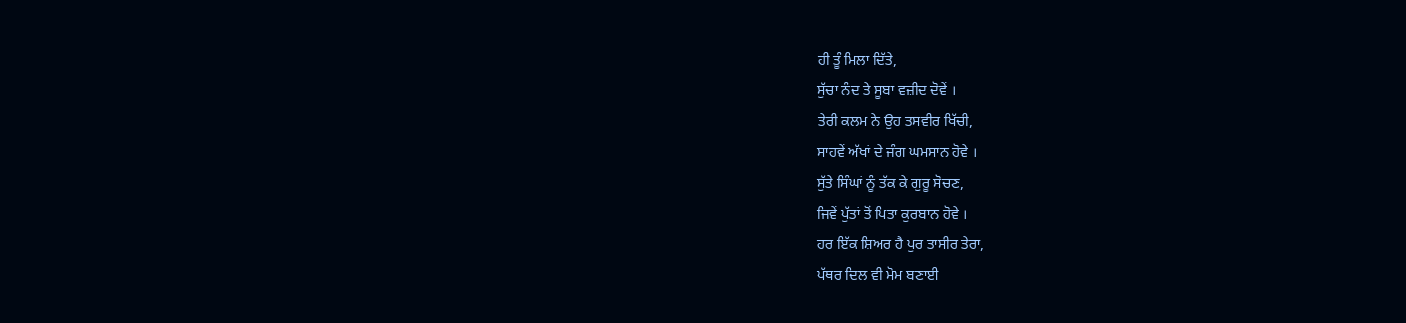ਹੀ ਤੂੰ ਮਿਲਾ ਦਿੱਤੇ,
ਸੁੱਚਾ ਨੰਦ ਤੇ ਸੂਬਾ ਵਜ਼ੀਦ ਦੋਵੇਂ ।
ਤੇਰੀ ਕਲਮ ਨੇ ਉਹ ਤਸਵੀਰ ਖਿੱਚੀ,
ਸਾਹਵੇਂ ਅੱਖਾਂ ਦੇ ਜੰਗ ਘਮਸਾਨ ਹੋਵੇ ।
ਸੁੱਤੇ ਸਿੰਘਾਂ ਨੂੰ ਤੱਕ ਕੇ ਗੁਰੂ ਸੋਚਣ,
ਜਿਵੇਂ ਪੁੱਤਾਂ ਤੋਂ ਪਿਤਾ ਕੁਰਬਾਨ ਹੋਵੇ ।
ਹਰ ਇੱਕ ਸ਼ਿਅਰ ਹੈ ਪੁਰ ਤਾਸੀਰ ਤੇਰਾ,
ਪੱਥਰ ਦਿਲ ਵੀ ਮੋਮ ਬਣਾਈ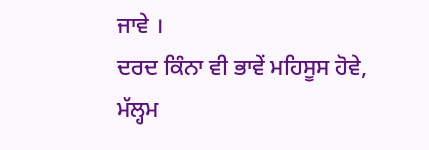ਜਾਵੇ ।
ਦਰਦ ਕਿੰਨਾ ਵੀ ਭਾਵੇਂ ਮਹਿਸੂਸ ਹੋਵੇ,
ਮੱਲ੍ਹਮ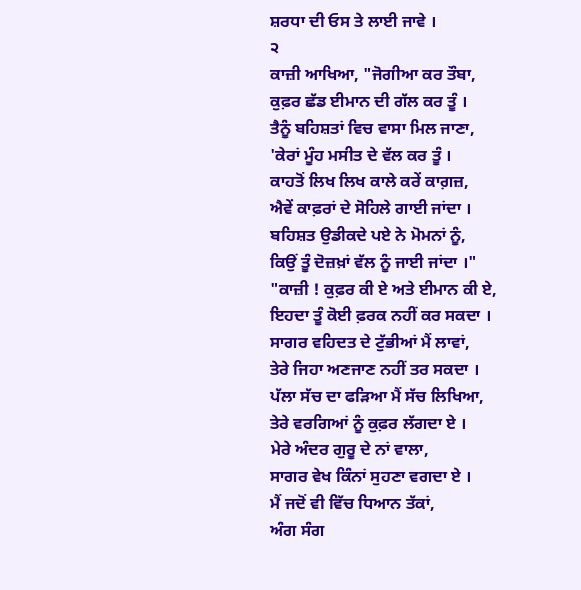ਸ਼ਰਧਾ ਦੀ ਓਸ ਤੇ ਲਾਈ ਜਾਵੇ ।
੨
ਕਾਜ਼ੀ ਆਖਿਆ, "ਜੋਗੀਆ ਕਰ ਤੌਬਾ,
ਕੁਫ਼ਰ ਛੱਡ ਈਮਾਨ ਦੀ ਗੱਲ ਕਰ ਤੂੰ ।
ਤੈਨੂੰ ਬਹਿਸ਼ਤਾਂ ਵਿਚ ਵਾਸਾ ਮਿਲ ਜਾਣਾ,
'ਕੇਰਾਂ ਮੂੰਹ ਮਸੀਤ ਦੇ ਵੱਲ ਕਰ ਤੂੰ ।
ਕਾਹਤੋਂ ਲਿਖ ਲਿਖ ਕਾਲੇ ਕਰੇਂ ਕਾਗ਼ਜ਼,
ਐਵੇਂ ਕਾਫ਼ਰਾਂ ਦੇ ਸੋਹਿਲੇ ਗਾਈ ਜਾਂਦਾ ।
ਬਹਿਸ਼ਤ ਉਡੀਕਦੇ ਪਏ ਨੇ ਮੋਮਨਾਂ ਨੂੰ,
ਕਿਉਂ ਤੂੰ ਦੋਜ਼ਖ਼ਾਂ ਵੱਲ ਨੂੰ ਜਾਈ ਜਾਂਦਾ ।"
"ਕਾਜ਼ੀ ! ਕੁਫ਼ਰ ਕੀ ਏ ਅਤੇ ਈਮਾਨ ਕੀ ਏ,
ਇਹਦਾ ਤੂੰ ਕੋਈ ਫ਼ਰਕ ਨਹੀਂ ਕਰ ਸਕਦਾ ।
ਸਾਗਰ ਵਹਿਦਤ ਦੇ ਟੁੱਭੀਆਂ ਮੈਂ ਲਾਵਾਂ,
ਤੇਰੇ ਜਿਹਾ ਅਣਜਾਣ ਨਹੀਂ ਤਰ ਸਕਦਾ ।
ਪੱਲਾ ਸੱਚ ਦਾ ਫੜਿਆ ਮੈਂ ਸੱਚ ਲਿਖਿਆ,
ਤੇਰੇ ਵਰਗਿਆਂ ਨੂੰ ਕੁਫ਼ਰ ਲੱਗਦਾ ਏ ।
ਮੇਰੇ ਅੰਦਰ ਗੁਰੂ ਦੇ ਨਾਂ ਵਾਲਾ,
ਸਾਗਰ ਵੇਖ ਕਿੰਨਾਂ ਸੁਹਣਾ ਵਗਦਾ ਏ ।
ਮੈਂ ਜਦੋਂ ਵੀ ਵਿੱਚ ਧਿਆਨ ਤੱਕਾਂ,
ਅੰਗ ਸੰਗ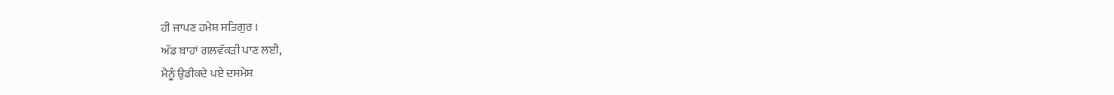ਹੀ ਜਾਪਣ ਹਮੇਸ਼ ਸਤਿਗੁਰ ।
ਅੱਡ ਬਾਹਾਂ ਗਲਵੱਕੜੀ ਪਾਣ ਲਈ,
ਮੈਨੂੰ ਉਡੀਕਦੇ ਪਏ ਦਸਮੇਸ਼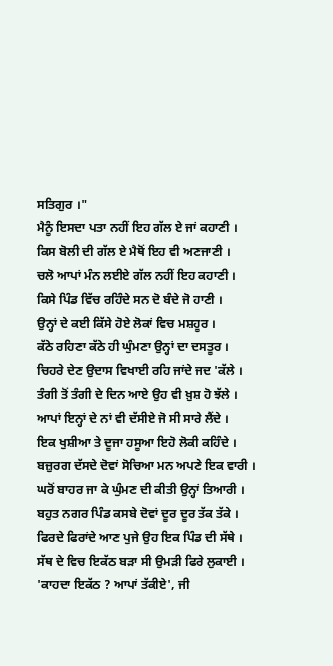ਸਤਿਗੁਰ ।"
ਮੈਨੂੰ ਇਸਦਾ ਪਤਾ ਨਹੀਂ ਇਹ ਗੱਲ ਏ ਜਾਂ ਕਹਾਣੀ ।
ਕਿਸ ਬੋਲੀ ਦੀ ਗੱਲ ਏ ਮੈਥੋਂ ਇਹ ਵੀ ਅਣਜਾਣੀ ।
ਚਲੋ ਆਪਾਂ ਮੰਨ ਲਈਏ ਗੱਲ ਨਹੀਂ ਇਹ ਕਹਾਣੀ ।
ਕਿਸੇ ਪਿੰਡ ਵਿੱਚ ਰਹਿੰਦੇ ਸਨ ਦੋ ਬੰਦੇ ਜੋ ਹਾਣੀ ।
ਉਨ੍ਹਾਂ ਦੇ ਕਈ ਕਿੱਸੇ ਹੋਏ ਲੋਕਾਂ ਵਿਚ ਮਸ਼ਹੂਰ ।
ਕੱਠੇ ਰਹਿਣਾ ਕੱਠੇ ਹੀ ਘੁੰਮਣਾ ਉਨ੍ਹਾਂ ਦਾ ਦਸਤੂਰ ।
ਚਿਹਰੇ ਦੇਣ ਉਦਾਸ ਵਿਖਾਈ ਰਹਿ ਜਾਂਦੇ ਜਦ 'ਕੱਲੇ ।
ਤੰਗੀ ਤੋਂ ਤੰਗੀ ਦੇ ਦਿਨ ਆਏ ਉਹ ਵੀ ਖ਼ੁਸ਼ ਹੋ ਝੱਲੇ ।
ਆਪਾਂ ਇਨ੍ਹਾਂ ਦੇ ਨਾਂ ਵੀ ਦੱਸੀਏ ਜੋ ਸੀ ਸਾਰੇ ਲੈਂਦੇ ।
ਇਕ ਖੁਸ਼ੀਆ ਤੇ ਦੂਜਾ ਹਸੂਆ ਇਹੋ ਲੋਕੀ ਕਹਿੰਦੇ ।
ਬਜ਼ੁਰਗ ਦੱਸਦੇ ਦੋਵਾਂ ਸੋਚਿਆ ਮਨ ਅਪਣੇ ਇਕ ਵਾਰੀ ।
ਘਰੋਂ ਬਾਹਰ ਜਾ ਕੇ ਘੁੰਮਣ ਦੀ ਕੀਤੀ ਉਨ੍ਹਾਂ ਤਿਆਰੀ ।
ਬਹੁਤ ਨਗਰ ਪਿੰਡ ਕਸਬੇ ਦੋਵਾਂ ਦੂਰ ਦੂਰ ਤੱਕ ਤੱਕੇ ।
ਫਿਰਦੇ ਫਿਰਾਂਦੇ ਆਣ ਪੁਜੇ ਉਹ ਇਕ ਪਿੰਡ ਦੀ ਸੱਥੇ ।
ਸੱਥ ਦੇ ਵਿਚ ਇਕੱਠ ਬੜਾ ਸੀ ਉਮੜੀ ਫਿਰੇ ਲੁਕਾਈ ।
'ਕਾਹਦਾ ਇਕੱਠ ? ਆਪਾਂ ਤੱਕੀਏ', ਜੀ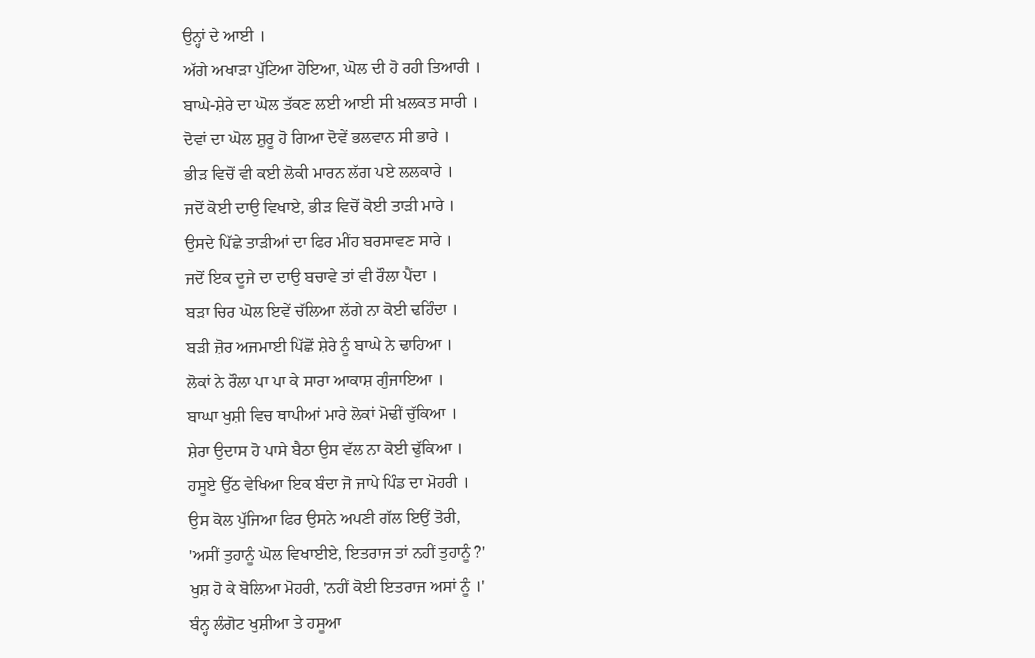ਉਨ੍ਹਾਂ ਦੇ ਆਈ ।
ਅੱਗੇ ਅਖਾੜਾ ਪੁੱਟਿਆ ਹੋਇਆ, ਘੋਲ ਦੀ ਹੋ ਰਹੀ ਤਿਆਰੀ ।
ਬਾਘੇ-ਸ਼ੇਰੇ ਦਾ ਘੋਲ ਤੱਕਣ ਲਈ ਆਈ ਸੀ ਖ਼ਲਕਤ ਸਾਰੀ ।
ਦੋਵਾਂ ਦਾ ਘੋਲ ਸ਼ੁਰੂ ਹੋ ਗਿਆ ਦੋਵੇਂ ਭਲਵਾਨ ਸੀ ਭਾਰੇ ।
ਭੀੜ ਵਿਚੋਂ ਵੀ ਕਈ ਲੋਕੀ ਮਾਰਨ ਲੱਗ ਪਏ ਲਲਕਾਰੇ ।
ਜਦੋਂ ਕੋਈ ਦਾਉ ਵਿਖਾਏ, ਭੀੜ ਵਿਚੋਂ ਕੋਈ ਤਾੜੀ ਮਾਰੇ ।
ਉਸਦੇ ਪਿੱਛੇ ਤਾੜੀਆਂ ਦਾ ਫਿਰ ਮੀਂਹ ਬਰਸਾਵਣ ਸਾਰੇ ।
ਜਦੋਂ ਇਕ ਦੂਜੇ ਦਾ ਦਾਉ ਬਚਾਵੇ ਤਾਂ ਵੀ ਰੌਲਾ ਪੈਂਦਾ ।
ਬੜਾ ਚਿਰ ਘੋਲ ਇਵੇਂ ਚੱਲਿਆ ਲੱਗੇ ਨਾ ਕੋਈ ਢਹਿੰਦਾ ।
ਬੜੀ ਜ਼ੋਰ ਅਜਮਾਈ ਪਿੱਛੋਂ ਸ਼ੇਰੇ ਨੂੰ ਬਾਘੇ ਨੇ ਢਾਹਿਆ ।
ਲੋਕਾਂ ਨੇ ਰੌਲਾ ਪਾ ਪਾ ਕੇ ਸਾਰਾ ਆਕਾਸ਼ ਗੁੰਜਾਇਆ ।
ਬਾਘਾ ਖੁਸ਼ੀ ਵਿਚ ਥਾਪੀਆਂ ਮਾਰੇ ਲੋਕਾਂ ਮੋਢੀਂ ਚੁੱਕਿਆ ।
ਸ਼ੇਰਾ ਉਦਾਸ ਹੋ ਪਾਸੇ ਬੈਠਾ ਉਸ ਵੱਲ ਨਾ ਕੋਈ ਢੁੱਕਿਆ ।
ਹਸੂਏ ਉੱਠ ਵੇਖਿਆ ਇਕ ਬੰਦਾ ਜੋ ਜਾਪੇ ਪਿੰਡ ਦਾ ਮੋਹਰੀ ।
ਉਸ ਕੋਲ ਪੁੱਜਿਆ ਫਿਰ ਉਸਨੇ ਅਪਣੀ ਗੱਲ ਇਉਂ ਤੋਰੀ,
'ਅਸੀਂ ਤੁਹਾਨੂੰ ਘੋਲ ਵਿਖਾਈਏ, ਇਤਰਾਜ ਤਾਂ ਨਹੀਂ ਤੁਹਾਨੂੰ ?'
ਖੁਸ਼ ਹੋ ਕੇ ਬੋਲਿਆ ਮੋਹਰੀ, 'ਨਹੀਂ ਕੋਈ ਇਤਰਾਜ ਅਸਾਂ ਨੂੰ ।'
ਬੰਨ੍ਹ ਲੰਗੋਟ ਖੁਸ਼ੀਆ ਤੇ ਹਸੂਆ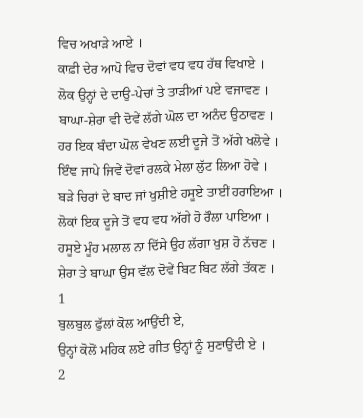ਵਿਚ ਅਖਾੜੇ ਆਏ ।
ਕਾਫ਼ੀ ਦੇਰ ਆਪੋ ਵਿਚ ਦੋਵਾਂ ਵਧ ਵਧ ਹੱਥ ਵਿਖਾਏ ।
ਲੋਕ ਉਨ੍ਹਾਂ ਦੇ ਦਾਉ-ਪੇਚਾਂ ਤੇ ਤਾੜੀਆਂ ਪਏ ਵਜਾਵਣ ।
ਬਾਘਾ-ਸ਼ੇਰਾ ਵੀ ਦੋਵੇਂ ਲੱਗੇ ਘੋਲ ਦਾ ਅਨੰਦ ਉਠਾਵਣ ।
ਹਰ ਇਕ ਬੰਦਾ ਘੋਲ ਵੇਖਣ ਲਈ ਦੂਜੇ ਤੋਂ ਅੱਗੇ ਖਲੋਵੇ ।
ਇੰਞ ਜਾਪੇ ਜਿਵੇਂ ਦੋਵਾਂ ਰਲਕੇ ਮੇਲਾ ਲੁੱਟ ਲਿਆ ਹੋਵੇ ।
ਬੜੇ ਚਿਰਾਂ ਦੇ ਬਾਦ ਜਾਂ ਖੁਸ਼ੀਏ ਹਸੂਏ ਤਾਈਂ ਹਰਾਇਆ ।
ਲੋਕਾਂ ਇਕ ਦੂਜੇ ਤੋਂ ਵਧ ਵਧ ਅੱਗੇ ਹੋ ਰੌਲਾ ਪਾਇਆ ।
ਹਸੂਏ ਮੂੰਹ ਮਲਾਲ ਨਾ ਦਿੱਸੇ ਉਹ ਲੱਗਾ ਖੁਸ਼ ਹੋ ਨੱਚਣ ।
ਸ਼ੇਰਾ ਤੇ ਬਾਘਾ ਉਸ ਵੱਲ ਦੋਵੇਂ ਬਿਟ ਬਿਟ ਲੱਗੇ ਤੱਕਣ ।
1
ਬੁਲਬੁਲ ਫੁੱਲਾਂ ਕੋਲ ਆਉਂਦੀ ਏ,
ਉਨ੍ਹਾਂ ਕੋਲੋਂ ਮਹਿਕ ਲਏ ਗੀਤ ਉਨ੍ਹਾਂ ਨੂੰ ਸੁਣਾਉਂਦੀ ਏ ।
2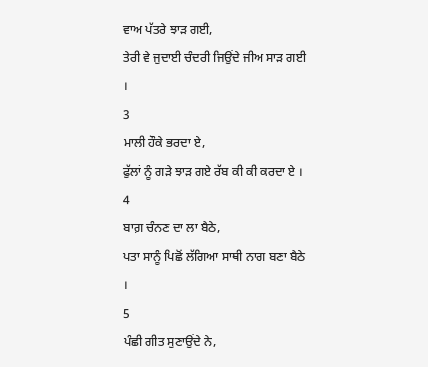ਵਾਅ ਪੱਤਰੇ ਝਾੜ ਗਈ,
ਤੇਰੀ ਵੇ ਜੁਦਾਈ ਚੰਦਰੀ ਜਿਉਂਦੇ ਜੀਅ ਸਾੜ ਗਈ ।
3
ਮਾਲੀ ਹੌਕੇ ਭਰਦਾ ਏ,
ਫੁੱਲਾਂ ਨੂੰ ਗੜੇ ਝਾੜ ਗਏ ਰੱਬ ਕੀ ਕੀ ਕਰਦਾ ਏ ।
4
ਬਾਗ਼ ਚੰਨਣ ਦਾ ਲਾ ਬੈਠੇ,
ਪਤਾ ਸਾਨੂੰ ਪਿਛੋਂ ਲੱਗਿਆ ਸਾਥੀ ਨਾਗ ਬਣਾ ਬੈਠੇ ।
5
ਪੰਛੀ ਗੀਤ ਸੁਣਾਉਂਦੇ ਨੇ,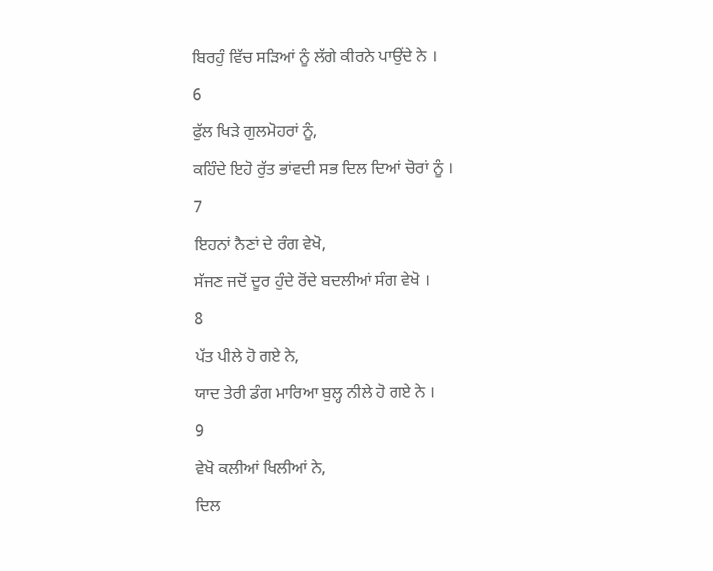ਬਿਰਹੁੰ ਵਿੱਚ ਸੜਿਆਂ ਨੂੰ ਲੱਗੇ ਕੀਰਨੇ ਪਾਉਂਦੇ ਨੇ ।
6
ਫੁੱਲ ਖਿੜੇ ਗੁਲਮੋਹਰਾਂ ਨੂੰ,
ਕਹਿੰਦੇ ਇਹੋ ਰੁੱਤ ਭਾਂਵਦੀ ਸਭ ਦਿਲ ਦਿਆਂ ਚੋਰਾਂ ਨੂੰ ।
7
ਇਹਨਾਂ ਨੈਣਾਂ ਦੇ ਰੰਗ ਵੇਖੋ,
ਸੱਜਣ ਜਦੋਂ ਦੂਰ ਹੁੰਦੇ ਰੋਂਦੇ ਬਦਲੀਆਂ ਸੰਗ ਵੇਖੋ ।
8
ਪੱਤ ਪੀਲੇ ਹੋ ਗਏ ਨੇ,
ਯਾਦ ਤੇਰੀ ਡੰਗ ਮਾਰਿਆ ਬੁਲ੍ਹ ਨੀਲੇ ਹੋ ਗਏ ਨੇ ।
9
ਵੇਖੋ ਕਲੀਆਂ ਖਿਲੀਆਂ ਨੇ,
ਦਿਲ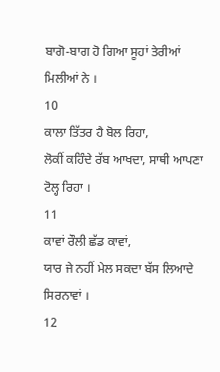ਬਾਗੋ-ਬਾਗ ਹੋ ਗਿਆ ਸੂਹਾਂ ਤੇਰੀਆਂ ਮਿਲੀਆਂ ਨੇ ।
10
ਕਾਲਾ ਤਿੱਤਰ ਹੈ ਬੋਲ ਰਿਹਾ,
ਲੋਕੀਂ ਕਹਿੰਦੇ ਰੱਬ ਆਖਦਾ, ਸਾਥੀ ਆਪਣਾ ਟੋਲ੍ਹ ਰਿਹਾ ।
11
ਕਾਵਾਂ ਰੌਲੀ ਛੱਡ ਕਾਵਾਂ,
ਯਾਰ ਜੇ ਨਹੀਂ ਮੇਲ ਸਕਦਾ ਬੱਸ ਲਿਆਦੇ ਸਿਰਨਾਵਾਂ ।
12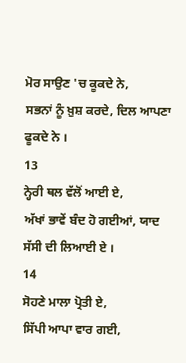ਮੋਰ ਸਾਉਣ 'ਚ ਕੂਕਦੇ ਨੇ,
ਸਭਨਾਂ ਨੂੰ ਖ਼ੁਸ਼ ਕਰਦੇ, ਦਿਲ ਆਪਣਾ ਫੂਕਦੇ ਨੇ ।
13
ਨ੍ਹੇਰੀ ਥਲ ਵੱਲੋਂ ਆਈ ਏ,
ਅੱਖਾਂ ਭਾਵੇਂ ਬੰਦ ਹੋ ਗਈਆਂ, ਯਾਦ ਸੱਸੀ ਦੀ ਲਿਆਈ ਏ ।
14
ਸੋਹਣੇ ਮਾਲਾ ਪ੍ਰੋਤੀ ਏ,
ਸਿੱਪੀ ਆਪਾ ਵਾਰ ਗਈ,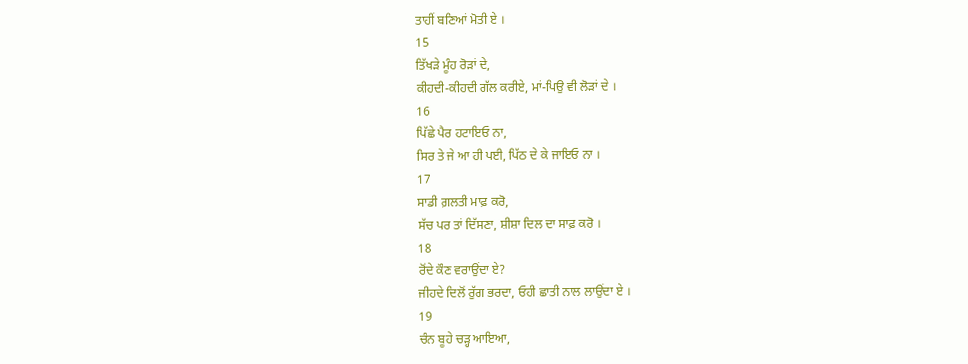ਤਾਹੀਂ ਬਣਿਆਂ ਮੋਤੀ ਏ ।
15
ਤਿੱਖੜੇ ਮੂੰਹ ਰੋੜਾਂ ਦੇ,
ਕੀਹਦੀ-ਕੀਹਦੀ ਗੱਲ ਕਰੀਏ, ਮਾਂ-ਪਿਉ ਵੀ ਲੋੜਾਂ ਦੇ ।
16
ਪਿੱਛੇ ਪੈਰ ਹਟਾਇਓ ਨਾ,
ਸਿਰ ਤੇ ਜੇ ਆ ਹੀ ਪਈ, ਪਿੱਠ ਦੇ ਕੇ ਜਾਇਓ ਨਾ ।
17
ਸਾਡੀ ਗ਼ਲਤੀ ਮਾਫ਼ ਕਰੋ,
ਸੱਚ ਪਰ ਤਾਂ ਦਿੱਸਣਾ, ਸ਼ੀਸ਼ਾ ਦਿਲ ਦਾ ਸਾਫ਼ ਕਰੋ ।
18
ਰੋਂਦੇ ਕੌਣ ਵਰਾਉਂਦਾ ਏ?
ਜੀਹਦੇ ਦਿਲੋਂ ਰੁੱਗ ਭਰਦਾ, ਓਹੀ ਛਾਤੀ ਨਾਲ ਲਾਉਂਦਾ ਏ ।
19
ਚੰਨ ਬੂਹੇ ਚੜ੍ਹ ਆਇਆ,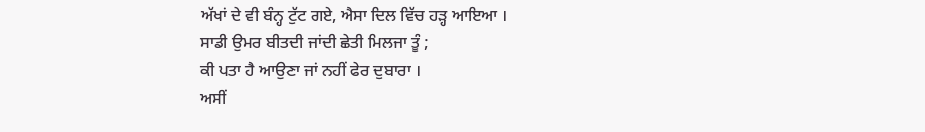ਅੱਖਾਂ ਦੇ ਵੀ ਬੰਨ੍ਹ ਟੁੱਟ ਗਏ, ਐਸਾ ਦਿਲ ਵਿੱਚ ਹੜ੍ਹ ਆਇਆ ।
ਸਾਡੀ ਉਮਰ ਬੀਤਦੀ ਜਾਂਦੀ ਛੇਤੀ ਮਿਲਜਾ ਤੂੰ ;
ਕੀ ਪਤਾ ਹੈ ਆਉਣਾ ਜਾਂ ਨਹੀਂ ਫੇਰ ਦੁਬਾਰਾ ।
ਅਸੀਂ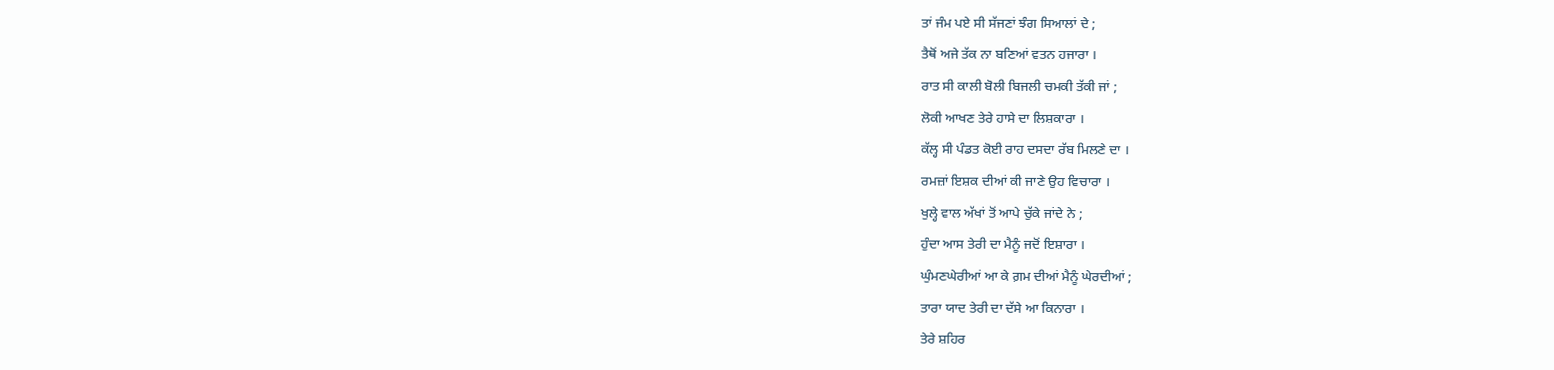ਤਾਂ ਜੰਮ ਪਏ ਸੀ ਸੱਜਣਾਂ ਝੰਗ ਸਿਆਲਾਂ ਦੇ ;
ਤੈਥੋਂ ਅਜੇ ਤੱਕ ਨਾ ਬਣਿਆਂ ਵਤਨ ਹਜਾਰਾ ।
ਰਾਤ ਸੀ ਕਾਲੀ ਬੋਲੀ ਬਿਜਲੀ ਚਮਕੀ ਤੱਕੀ ਜਾਂ ;
ਲੋਕੀ ਆਖਣ ਤੇਰੇ ਹਾਸੇ ਦਾ ਲਿਸ਼ਕਾਰਾ ।
ਕੱਲ੍ਹ ਸੀ ਪੰਡਤ ਕੋਈ ਰਾਹ ਦਸਦਾ ਰੱਬ ਮਿਲਣੇ ਦਾ ।
ਰਮਜ਼ਾਂ ਇਸ਼ਕ ਦੀਆਂ ਕੀ ਜਾਣੇ ਉਹ ਵਿਚਾਰਾ ।
ਖੁਲ੍ਹੇ ਵਾਲ ਅੱਖਾਂ ਤੋਂ ਆਪੇ ਚੁੱਕੇ ਜਾਂਦੇ ਨੇ ;
ਹੁੰਦਾ ਆਸ ਤੇਰੀ ਦਾ ਮੈਨੂੰ ਜਦੋਂ ਇਸ਼ਾਰਾ ।
ਘੁੰਮਣਘੇਰੀਆਂ ਆ ਕੇ ਗ਼ਮ ਦੀਆਂ ਮੈਨੂੰ ਘੇਰਦੀਆਂ ;
ਤਾਰਾ ਯਾਦ ਤੇਰੀ ਦਾ ਦੱਸੇ ਆ ਕਿਨਾਰਾ ।
ਤੇਰੇ ਸ਼ਹਿਰ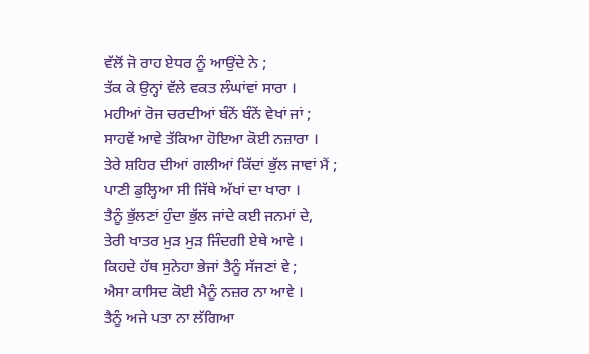ਵੱਲੋਂ ਜੋ ਰਾਹ ਏਧਰ ਨੂੰ ਆਉਂਦੇ ਨੇ ;
ਤੱਕ ਕੇ ਉਨ੍ਹਾਂ ਵੱਲੇ ਵਕਤ ਲੰਘਾਂਵਾਂ ਸਾਰਾ ।
ਮਹੀਆਂ ਰੋਜ ਚਰਦੀਆਂ ਬੰਨੇਂ ਬੰਨੇਂ ਵੇਖਾਂ ਜਾਂ ;
ਸਾਹਵੇਂ ਆਵੇ ਤੱਕਿਆ ਹੋਇਆ ਕੋਈ ਨਜ਼ਾਰਾ ।
ਤੇਰੇ ਸ਼ਹਿਰ ਦੀਆਂ ਗਲੀਆਂ ਕਿੱਦਾਂ ਭੁੱਲ ਜਾਵਾਂ ਮੈਂ ;
ਪਾਣੀ ਡੁਲ੍ਹਿਆ ਸੀ ਜਿੱਥੇ ਅੱਖਾਂ ਦਾ ਖਾਰਾ ।
ਤੈਨੂੰ ਭੁੱਲਣਾਂ ਹੁੰਦਾ ਭੁੱਲ ਜਾਂਦੇ ਕਈ ਜਨਮਾਂ ਦੇ,
ਤੇਰੀ ਖਾਤਰ ਮੁੜ ਮੁੜ ਜਿੰਦਗੀ ਏਥੇ ਆਵੇ ।
ਕਿਹਦੇ ਹੱਥ ਸੁਨੇਹਾ ਭੇਜਾਂ ਤੈਨੂੰ ਸੱਜਣਾਂ ਵੇ ;
ਐਸਾ ਕਾਸਿਦ ਕੋਈ ਮੈਨੂੰ ਨਜ਼ਰ ਨਾ ਆਵੇ ।
ਤੈਨੂੰ ਅਜੇ ਪਤਾ ਨਾ ਲੱਗਿਆ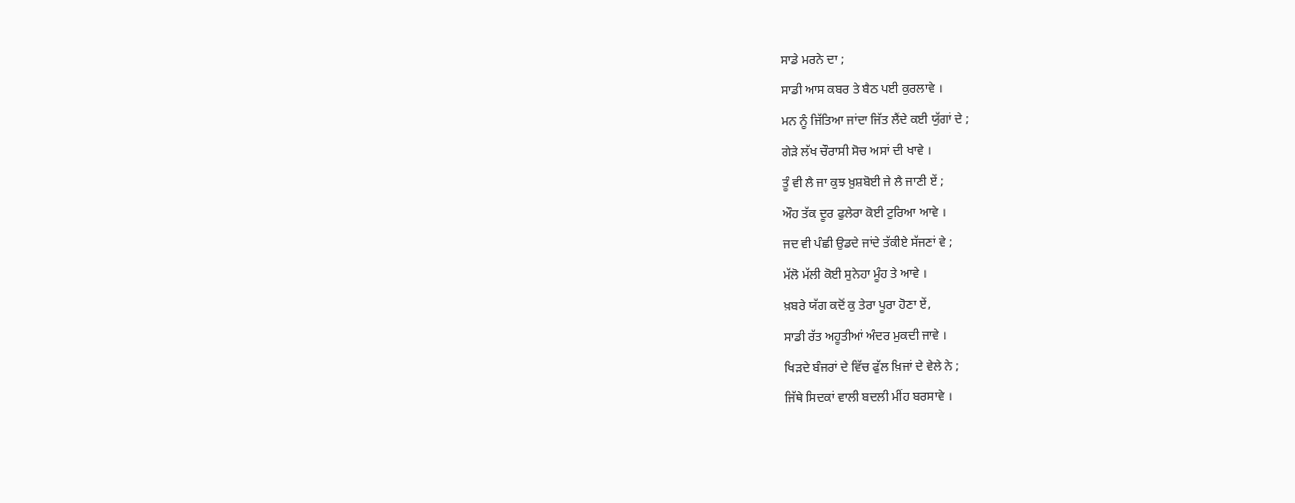ਸਾਡੇ ਮਰਨੇ ਦਾ ;
ਸਾਡੀ ਆਸ ਕਬਰ ਤੇ ਬੈਠ ਪਈ ਕੁਰਲਾਵੇ ।
ਮਨ ਨੂੰ ਜਿੱਤਿਆ ਜਾਂਦਾ ਜਿੱਤ ਲੈਂਦੇ ਕਈ ਯੁੱਗਾਂ ਦੇ ;
ਗੇੜੇ ਲੱਖ ਚੌਰਾਸੀ ਸੋਚ ਅਸਾਂ ਦੀ ਖਾਵੇ ।
ਤੂੰ ਵੀ ਲੈ ਜਾ ਕੁਝ ਖ਼ੁਸ਼ਬੋਈ ਜੇ ਲੈ ਜਾਣੀ ਏਂ ;
ਔਹ ਤੱਕ ਦੂਰ ਫੁਲੇਰਾ ਕੋਈ ਟੁਰਿਆ ਆਵੇ ।
ਜਦ ਵੀ ਪੰਛੀ ਉਡਦੇ ਜਾਂਦੇ ਤੱਕੀਏ ਸੱਜਣਾਂ ਵੇ ;
ਮੱਲੋ ਮੱਲੀ ਕੋਈ ਸੁਨੇਹਾ ਮੂੰਹ ਤੇ ਆਵੇ ।
ਖ਼ਬਰੇ ਯੱਗ ਕਦੋਂ ਕੁ ਤੇਰਾ ਪੂਰਾ ਹੋਣਾ ਏਂ,
ਸਾਡੀ ਰੱਤ ਅਹੂਤੀਆਂ ਅੰਦਰ ਮੁਕਦੀ ਜਾਵੇ ।
ਖਿੜਦੇ ਬੰਜਰਾਂ ਦੇ ਵਿੱਚ ਫੁੱਲ ਖ਼ਿਜਾਂ ਦੇ ਵੇਲੇ ਨੇ ;
ਜਿੱਥੇ ਸਿਦਕਾਂ ਵਾਲੀ ਬਦਲੀ ਮੀਂਹ ਬਰਸਾਵੇ ।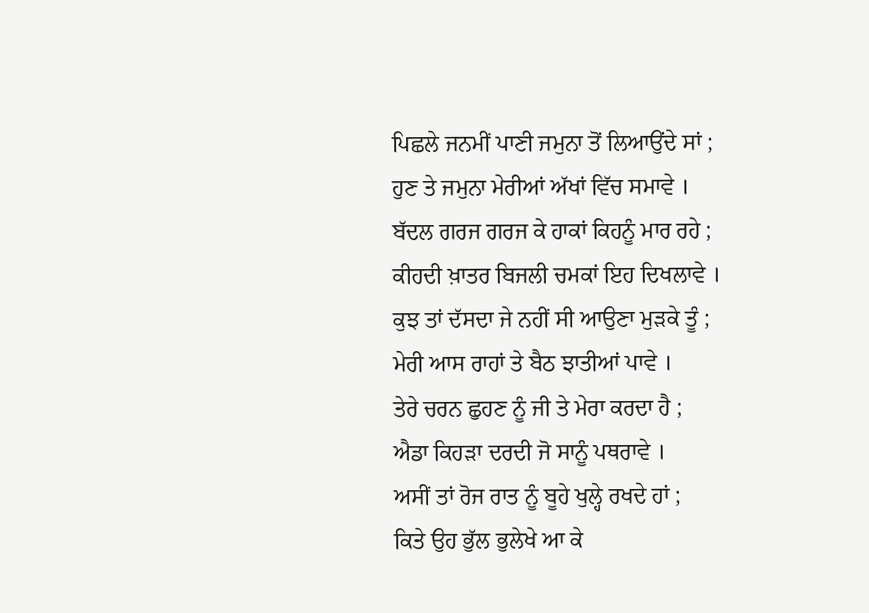ਪਿਛਲੇ ਜਨਮੀਂ ਪਾਣੀ ਜਮੁਨਾ ਤੋਂ ਲਿਆਉਂਦੇ ਸਾਂ ;
ਹੁਣ ਤੇ ਜਮੁਨਾ ਮੇਰੀਆਂ ਅੱਖਾਂ ਵਿੱਚ ਸਮਾਵੇ ।
ਬੱਦਲ ਗਰਜ ਗਰਜ ਕੇ ਹਾਕਾਂ ਕਿਹਨੂੰ ਮਾਰ ਰਹੇ ;
ਕੀਹਦੀ ਖ਼ਾਤਰ ਬਿਜਲੀ ਚਮਕਾਂ ਇਹ ਦਿਖਲਾਵੇ ।
ਕੁਝ ਤਾਂ ਦੱਸਦਾ ਜੇ ਨਹੀਂ ਸੀ ਆਉਣਾ ਮੁੜਕੇ ਤੂੰ ;
ਮੇਰੀ ਆਸ ਰਾਹਾਂ ਤੇ ਬੈਠ ਝਾਤੀਆਂ ਪਾਵੇ ।
ਤੇਰੇ ਚਰਨ ਛੁਹਣ ਨੂੰ ਜੀ ਤੇ ਮੇਰਾ ਕਰਦਾ ਹੈ ;
ਐਡਾ ਕਿਹੜਾ ਦਰਦੀ ਜੋ ਸਾਨੂੰ ਪਥਰਾਵੇ ।
ਅਸੀਂ ਤਾਂ ਰੋਜ ਰਾਤ ਨੂੰ ਬੂਹੇ ਖੁਲ੍ਹੇ ਰਖਦੇ ਹਾਂ ;
ਕਿਤੇ ਉਹ ਭੁੱਲ ਭੁਲੇਖੇ ਆ ਕੇ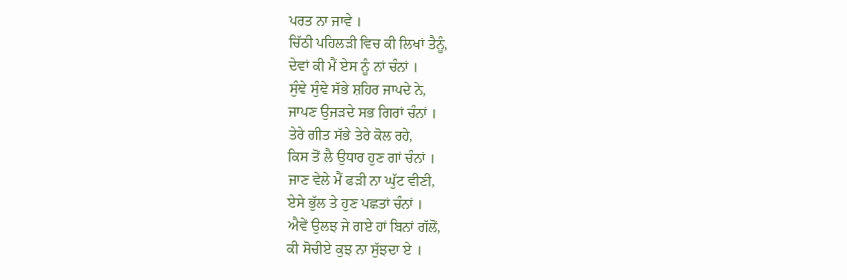ਪਰਤ ਨਾ ਜਾਵੇ ।
ਚਿੱਠੀ ਪਹਿਲੜੀ ਵਿਚ ਕੀ ਲਿਖਾਂ ਤੈਨੂੰ,
ਦੇਵਾਂ ਕੀ ਮੈਂ ਏਸ ਨੂੰ ਨਾਂ ਚੰਨਾਂ ।
ਸੁੰਞੇ ਸੁੰਞੇ ਸੱਭੇ ਸ਼ਹਿਰ ਜਾਪਦੇ ਨੇ,
ਜਾਪਣ ਉਜੜਦੇ ਸਭ ਗਿਰਾਂ ਚੰਨਾਂ ।
ਤੇਰੇ ਗੀਤ ਸੱਭੇ ਤੇਰੇ ਕੋਲ ਰਹੇ,
ਕਿਸ ਤੋਂ ਲੈ ਉਧਾਰ ਹੁਣ ਗਾਂ ਚੰਨਾਂ ।
ਜਾਣ ਵੇਲੇ ਮੈਂ ਫੜੀ ਨਾ ਘੁੱਟ ਵੀਣੀ,
ਏਸੇ ਭੁੱਲ ਤੇ ਹੁਣ ਪਛਤਾਂ ਚੰਨਾਂ ।
ਐਵੇਂ ਉਲਝ ਜੇ ਗਏ ਹਾਂ ਬਿਨਾਂ ਗੱਲੋਂ,
ਕੀ ਸੋਚੀਏ ਕੁਝ ਨਾ ਸੁੱਝਦਾ ਏ ।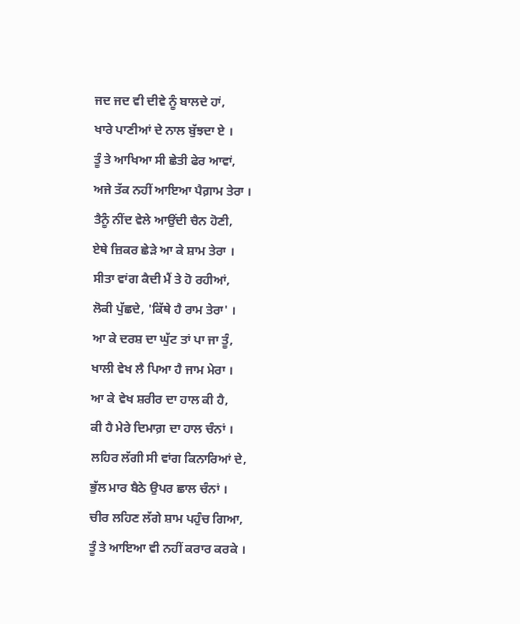ਜਦ ਜਦ ਵੀ ਦੀਵੇ ਨੂੰ ਬਾਲਦੇ ਹਾਂ,
ਖਾਰੇ ਪਾਣੀਆਂ ਦੇ ਨਾਲ ਬੁੱਝਦਾ ਏ ।
ਤੂੰ ਤੇ ਆਖਿਆ ਸੀ ਛੇਤੀ ਫੇਰ ਆਵਾਂ,
ਅਜੇ ਤੱਕ ਨਹੀਂ ਆਇਆ ਪੈਗ਼ਾਮ ਤੇਰਾ ।
ਤੈਨੂੰ ਨੀਂਦ ਵੇਲੇ ਆਉਂਦੀ ਚੈਨ ਹੋਣੀ,
ਏਥੇ ਜ਼ਿਕਰ ਛੇੜੇ ਆ ਕੇ ਸ਼ਾਮ ਤੇਰਾ ।
ਸੀਤਾ ਵਾਂਗ ਕੈਦੀ ਮੈਂ ਤੇ ਹੋ ਰਹੀਆਂ,
ਲੋਕੀ ਪੁੱਛਦੇ, 'ਕਿੱਥੇ ਹੈ ਰਾਮ ਤੇਰਾ' ।
ਆ ਕੇ ਦਰਸ਼ ਦਾ ਘੁੱਟ ਤਾਂ ਪਾ ਜਾ ਤੂੰ,
ਖਾਲੀ ਵੇਖ ਲੈ ਪਿਆ ਹੈ ਜਾਮ ਮੇਰਾ ।
ਆ ਕੇ ਵੇਖ ਸ਼ਰੀਰ ਦਾ ਹਾਲ ਕੀ ਹੈ,
ਕੀ ਹੈ ਮੇਰੇ ਦਿਮਾਗ਼ ਦਾ ਹਾਲ ਚੰਨਾਂ ।
ਲਹਿਰ ਲੱਗੀ ਸੀ ਵਾਂਗ ਕਿਨਾਰਿਆਂ ਦੇ,
ਭੁੱਲ ਮਾਰ ਬੈਠੇ ਉਪਰ ਛਾਲ ਚੰਨਾਂ ।
ਚੀਰ ਲਹਿਣ ਲੱਗੇ ਸ਼ਾਮ ਪਹੁੰਚ ਗਿਆ,
ਤੂੰ ਤੇ ਆਇਆ ਵੀ ਨਹੀਂ ਕਰਾਰ ਕਰਕੇ ।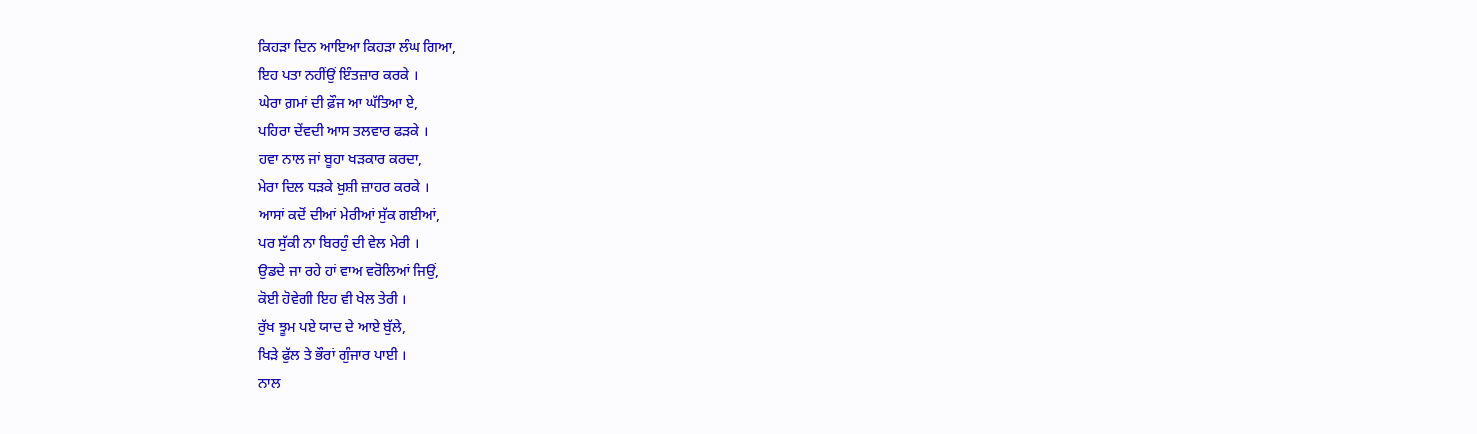ਕਿਹੜਾ ਦਿਨ ਆਇਆ ਕਿਹੜਾ ਲੰਘ ਗਿਆ,
ਇਹ ਪਤਾ ਨਹੀਂਉਂ ਇੰਤਜ਼ਾਰ ਕਰਕੇ ।
ਘੇਰਾ ਗ਼ਮਾਂ ਦੀ ਫ਼ੌਜ ਆ ਘੱਤਿਆ ਏ,
ਪਹਿਰਾ ਦੇਂਵਦੀ ਆਸ ਤਲਵਾਰ ਫੜਕੇ ।
ਹਵਾ ਨਾਲ ਜਾਂ ਬੂਹਾ ਖੜਕਾਰ ਕਰਦਾ,
ਮੇਰਾ ਦਿਲ ਧੜਕੇ ਖ਼ੁਸ਼ੀ ਜ਼ਾਹਰ ਕਰਕੇ ।
ਆਸਾਂ ਕਦੋਂ ਦੀਆਂ ਮੇਰੀਆਂ ਸੁੱਕ ਗਈਆਂ,
ਪਰ ਸੁੱਕੀ ਨਾ ਬਿਰਹੁੰ ਦੀ ਵੇਲ ਮੇਰੀ ।
ਉਡਦੇ ਜਾ ਰਹੇ ਹਾਂ ਵਾਅ ਵਰੋਲਿਆਂ ਜਿਉਂ,
ਕੋਈ ਹੋਵੇਗੀ ਇਹ ਵੀ ਖੇਲ ਤੇਰੀ ।
ਰੁੱਖ ਝੂਮ ਪਏ ਯਾਦ ਦੇ ਆਏ ਬੁੱਲੇ,
ਖਿੜੇ ਫੁੱਲ ਤੇ ਭੌਰਾਂ ਗੁੰਜਾਰ ਪਾਈ ।
ਨਾਲ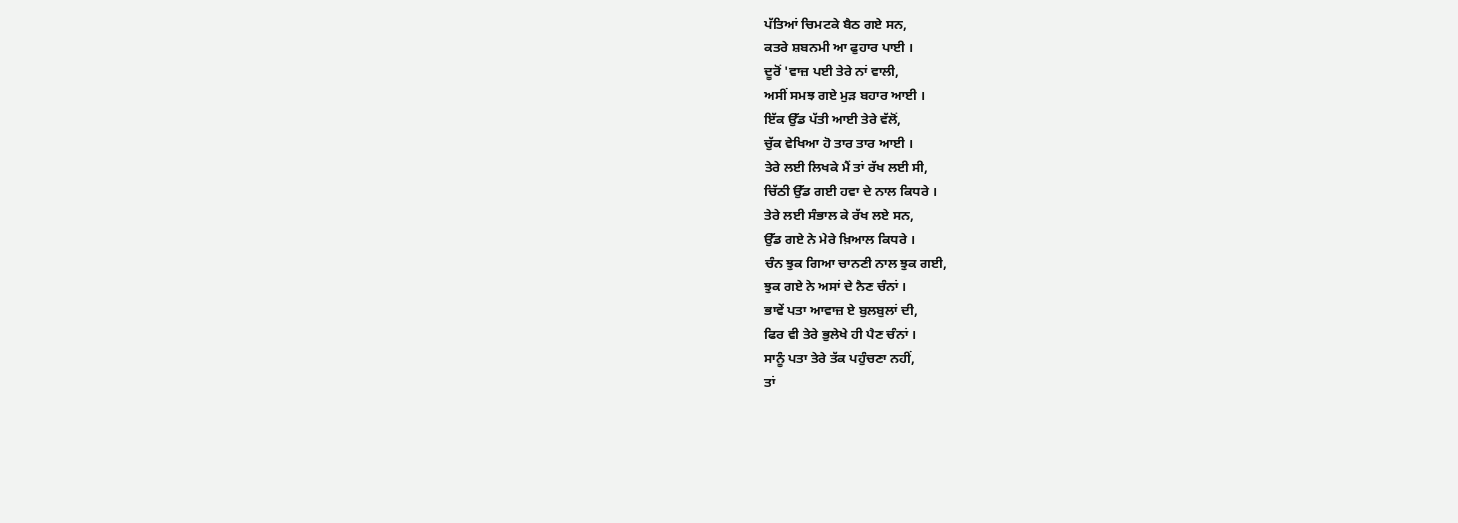ਪੱਤਿਆਂ ਚਿਮਟਕੇ ਬੈਠ ਗਏ ਸਨ,
ਕਤਰੇ ਸ਼ਬਨਮੀ ਆ ਫੁਹਾਰ ਪਾਈ ।
ਦੂਰੋਂ 'ਵਾਜ਼ ਪਈ ਤੇਰੇ ਨਾਂ ਵਾਲੀ,
ਅਸੀਂ ਸਮਝ ਗਏ ਮੁੜ ਬਹਾਰ ਆਈ ।
ਇੱਕ ਉੱਡ ਪੱਤੀ ਆਈ ਤੇਰੇ ਵੱਲੋਂ,
ਚੁੱਕ ਵੇਖਿਆ ਹੋ ਤਾਰ ਤਾਰ ਆਈ ।
ਤੇਰੇ ਲਈ ਲਿਖਕੇ ਮੈਂ ਤਾਂ ਰੱਖ ਲਈ ਸੀ,
ਚਿੱਠੀ ਉੱਡ ਗਈ ਹਵਾ ਦੇ ਨਾਲ ਕਿਧਰੇ ।
ਤੇਰੇ ਲਈ ਸੰਭਾਲ ਕੇ ਰੱਖ ਲਏ ਸਨ,
ਉੱਡ ਗਏ ਨੇ ਮੇਰੇ ਖ਼ਿਆਲ ਕਿਧਰੇ ।
ਚੰਨ ਝੁਕ ਗਿਆ ਚਾਨਣੀ ਨਾਲ ਝੁਕ ਗਈ,
ਝੁਕ ਗਏ ਨੇ ਅਸਾਂ ਦੇ ਨੈਣ ਚੰਨਾਂ ।
ਭਾਵੇਂ ਪਤਾ ਆਵਾਜ਼ ਏ ਬੁਲਬੁਲਾਂ ਦੀ,
ਫਿਰ ਵੀ ਤੇਰੇ ਭੁਲੇਖੇ ਹੀ ਪੈਣ ਚੰਨਾਂ ।
ਸਾਨੂੰ ਪਤਾ ਤੇਰੇ ਤੱਕ ਪਹੁੰਚਣਾ ਨਹੀਂ,
ਤਾਂ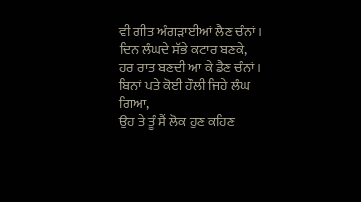ਵੀ ਗੀਤ ਅੰਗੜਾਈਆਂ ਲੈਣ ਚੰਨਾਂ ।
ਦਿਨ ਲੰਘਦੇ ਸੱਭੇ ਕਟਾਰ ਬਣਕੇ,
ਹਰ ਰਾਤ ਬਣਦੀ ਆ ਕੇ ਡੈਣ ਚੰਨਾਂ ।
ਬਿਨਾਂ ਪਤੇ ਕੋਈ ਹੌਲੀ ਜਿਹੇ ਲੰਘ ਗਿਆ,
ਉਹ ਤੇ ਤੂੰ ਸੈਂ ਲੋਕ ਹੁਣ ਕਹਿਣ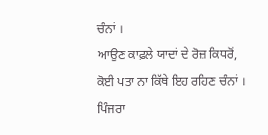ਚੰਨਾਂ ।
ਆਉਣ ਕਾਫ਼ਲੇ ਯਾਦਾਂ ਦੇ ਰੋਜ਼ ਕਿਧਰੋਂ,
ਕੋਈ ਪਤਾ ਨਾ ਕਿੱਥੇ ਇਹ ਰਹਿਣ ਚੰਨਾਂ ।
ਪਿੰਜਰਾ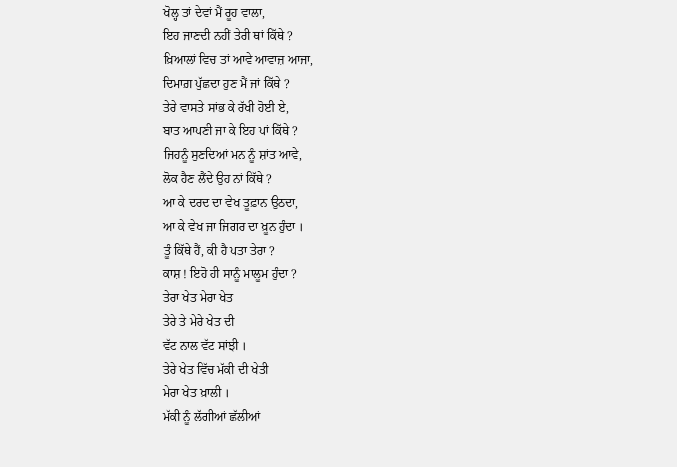ਖੋਲ੍ਹ ਤਾਂ ਦੇਵਾਂ ਮੈਂ ਰੂਹ ਵਾਲਾ,
ਇਹ ਜਾਣਦੀ ਨਹੀਂ ਤੇਰੀ ਥਾਂ ਕਿੱਥੇ ?
ਖ਼ਿਆਲਾਂ ਵਿਚ ਤਾਂ ਆਵੇ ਆਵਾਜ਼ ਆਜਾ,
ਦਿਮਾਗ਼ ਪੁੱਛਦਾ ਹੁਣ ਮੈਂ ਜਾਂ ਕਿੱਥੇ ?
ਤੇਰੇ ਵਾਸਤੇ ਸਾਂਭ ਕੇ ਰੱਖੀ ਹੋਈ ਏ,
ਬਾਤ ਆਪਣੀ ਜਾ ਕੇ ਇਹ ਪਾਂ ਕਿੱਥੇ ?
ਜਿਹਨੂੰ ਸੁਣਦਿਆਂ ਮਨ ਨੂੰ ਸ਼ਾਂਤ ਆਵੇ,
ਲੋਕ ਹੈਣ ਲੈਂਦੇ ਉਹ ਨਾਂ ਕਿੱਥੇ ?
ਆ ਕੇ ਦਰਦ ਦਾ ਵੇਖ ਤੂਫ਼ਾਨ ਉਠਦਾ,
ਆ ਕੇ ਵੇਖ ਜਾ ਜਿਗਰ ਦਾ ਖ਼ੂਨ ਹੁੰਦਾ ।
ਤੂੰ ਕਿੱਥੇ ਹੈਂ, ਕੀ ਹੈ ਪਤਾ ਤੇਰਾ ?
ਕਾਸ਼ ! ਇਹੋ ਹੀ ਸਾਨੂੰ ਮਾਲੂਮ ਹੁੰਦਾ ?
ਤੇਰਾ ਖੇਤ ਮੇਰਾ ਖੇਤ
ਤੇਰੇ ਤੇ ਮੇਰੇ ਖੇਤ ਦੀ
ਵੱਟ ਨਾਲ ਵੱਟ ਸਾਂਝੀ ।
ਤੇਰੇ ਖੇਤ ਵਿੱਚ ਮੱਕੀ ਦੀ ਖੇਤੀ
ਮੇਰਾ ਖੇਤ ਖ਼ਾਲੀ ।
ਮੱਕੀ ਨੂੰ ਲੱਗੀਆਂ ਛੱਲੀਆਂ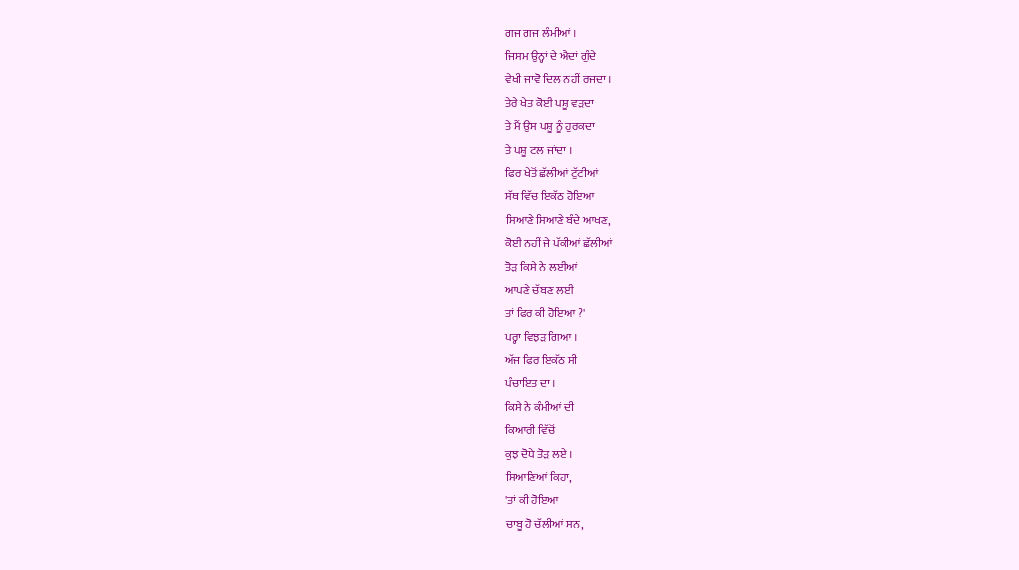ਗਜ ਗਜ ਲੰਮੀਆਂ ।
ਜਿਸਮ ਉਨ੍ਹਾਂ ਦੇ ਐਦਾਂ ਗੁੰਦੇ
ਵੇਖੀ ਜਾਵੋ ਦਿਲ ਨਹੀਂ ਰਜਦਾ ।
ਤੇਰੇ ਖੇਤ ਕੋਈ ਪਸ਼ੂ ਵੜਦਾ
ਤੇ ਮੈਂ ਉਸ ਪਸ਼ੂ ਨੂੰ ਹੁਰਕਦਾ
ਤੇ ਪਸ਼ੂ ਟਲ ਜਾਂਦਾ ।
ਫਿਰ ਖੇਤੋਂ ਛੱਲੀਆਂ ਟੁੱਟੀਆਂ
ਸੱਥ ਵਿੱਚ ਇਕੱਠ ਹੋਇਆ
ਸਿਆਣੇ ਸਿਆਣੇ ਬੰਦੇ ਆਖਣ,
ਕੋਈ ਨਹੀਂ ਜੇ ਪੱਕੀਆਂ ਛੱਲੀਆਂ
ਤੋੜ ਕਿਸੇ ਨੇ ਲਈਆਂ
ਆਪਣੇ ਚੱਬਣ ਲਈ
ਤਾਂ ਫਿਰ ਕੀ ਹੋਇਆ ?'
ਪਰ੍ਹਾ ਵਿਝੜ ਗਿਆ ।
ਅੱਜ ਫਿਰ ਇਕੱਠ ਸੀ
ਪੰਚਾਇਤ ਦਾ ।
ਕਿਸੇ ਨੇ ਕੰਮੀਆਂ ਦੀ
ਕਿਆਰੀ ਵਿੱਚੋਂ
ਕੁਝ ਦੋਧੇ ਤੋੜ ਲਏ ।
ਸਿਆਣਿਆਂ ਕਿਹਾ,
'ਤਾਂ ਕੀ ਹੋਇਆ
ਚਾਬੂ ਹੋ ਚੱਲੀਆਂ ਸਨ,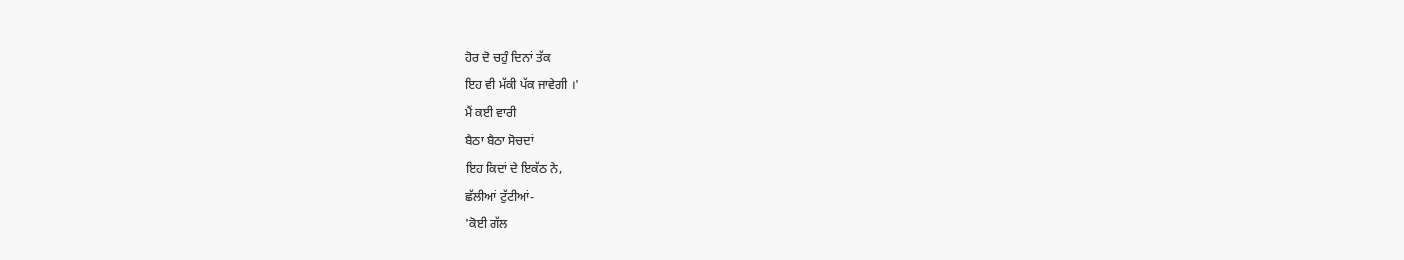ਹੋਰ ਦੋ ਚਹੁੰ ਦਿਨਾਂ ਤੱਕ
ਇਹ ਵੀ ਮੱਕੀ ਪੱਕ ਜਾਵੇਗੀ ।'
ਮੈਂ ਕਈ ਵਾਰੀ
ਬੈਠਾ ਬੈਠਾ ਸੋਚਦਾਂ
ਇਹ ਕਿਦਾਂ ਦੇ ਇਕੱਠ ਨੇ,
ਛੱਲੀਆਂ ਟੁੱਟੀਆਂ-
'ਕੋਈ ਗੱਲ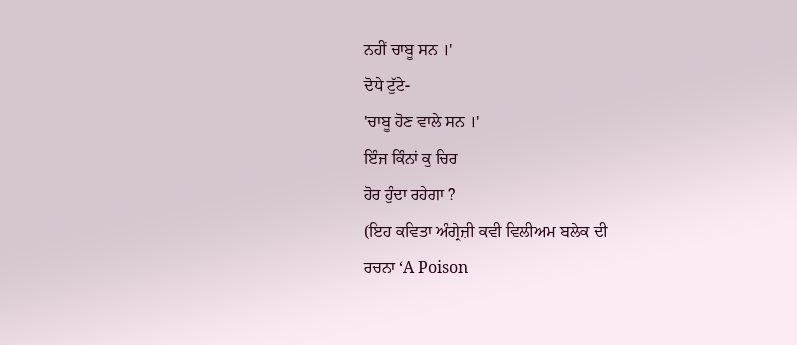ਨਹੀਂ ਚਾਬੂ ਸਨ ।'
ਦੋਧੇ ਟੁੱਟੇ-
'ਚਾਬੂ ਹੋਣ ਵਾਲੇ ਸਨ ।'
ਇੰਜ ਕਿੰਨਾਂ ਕੁ ਚਿਰ
ਹੋਰ ਹੁੰਦਾ ਰਹੇਗਾ ?
(ਇਹ ਕਵਿਤਾ ਅੰਗ੍ਰੇਜ਼ੀ ਕਵੀ ਵਿਲੀਅਮ ਬਲੇਕ ਦੀ
ਰਚਨਾ ‘A Poison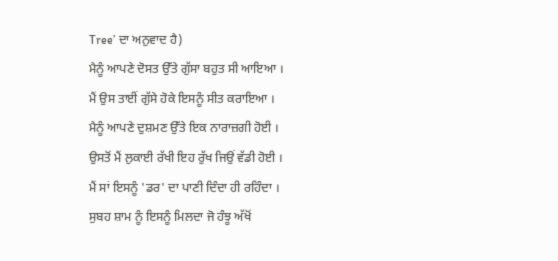Tree’ ਦਾ ਅਨੁਵਾਦ ਹੈ)
ਮੈਨੂੰ ਆਪਣੇ ਦੋਸਤ ਉੱਤੇ ਗੁੱਸਾ ਬਹੁਤ ਸੀ ਆਇਆ ।
ਮੈਂ ਉਸ ਤਾਈਂ ਗੁੱਸੇ ਹੋਕੇ ਇਸਨੂੰ ਸੀਤ ਕਰਾਇਆ ।
ਮੈਨੂੰ ਆਪਣੇ ਦੁਸ਼ਮਣ ਉੱਤੇ ਇਕ ਨਾਰਾਜ਼ਗੀ ਹੋਈ ।
ਉਸਤੋਂ ਮੈਂ ਲੁਕਾਈ ਰੱਖੀ ਇਹ ਰੁੱਖ ਜਿਉਂ ਵੱਡੀ ਹੋਈ ।
ਮੈਂ ਸਾਂ ਇਸਨੂੰ 'ਡਰ' ਦਾ ਪਾਣੀ ਦਿੰਦਾ ਹੀ ਰਹਿੰਦਾ ।
ਸੁਬਹ ਸ਼ਾਮ ਨੂੰ ਇਸਨੂੰ ਮਿਲਦਾ ਜੋ ਹੰਝੂ ਅੱਖੋਂ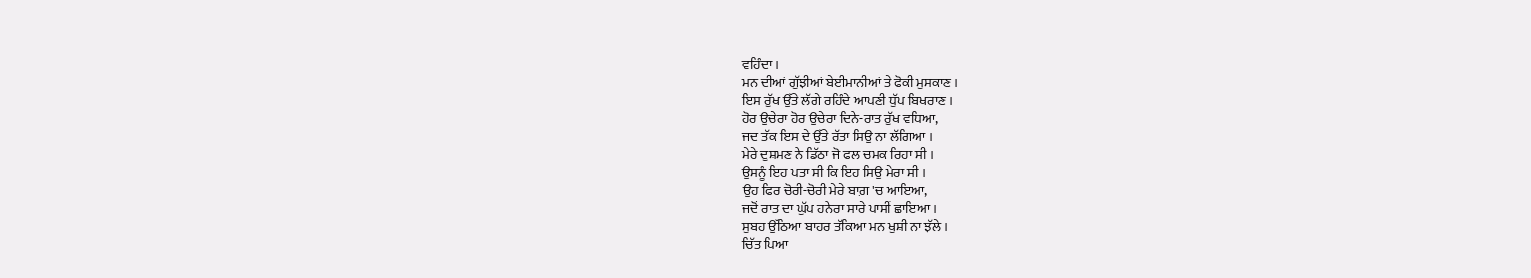ਵਹਿੰਦਾ ।
ਮਨ ਦੀਆਂ ਗੁੱਝੀਆਂ ਬੇਈਮਾਨੀਆਂ ਤੇ ਫੋਕੀ ਮੁਸਕਾਣ ।
ਇਸ ਰੁੱਖ ਉੱਤੇ ਲੱਗੇ ਰਹਿੰਦੇ ਆਪਣੀ ਧੁੱਪ ਬਿਖਰਾਣ ।
ਹੋਰ ਉਚੇਰਾ ਹੋਰ ਉਚੇਰਾ ਦਿਨੇ-ਰਾਤ ਰੁੱਖ ਵਧਿਆ,
ਜਦ ਤੱਕ ਇਸ ਦੇ ਉੱਤੇ ਰੱਤਾ ਸਿਉ ਨਾ ਲੱਗਿਆ ।
ਮੇਰੇ ਦੁਸ਼ਮਣ ਨੇ ਡਿੱਠਾ ਜੋ ਫਲ ਚਮਕ ਰਿਹਾ ਸੀ ।
ਉਸਨੂੰ ਇਹ ਪਤਾ ਸੀ ਕਿ ਇਹ ਸਿਉ ਮੇਰਾ ਸੀ ।
ਉਹ ਫਿਰ ਚੋਰੀ-ਚੋਰੀ ਮੇਰੇ ਬਾਗ਼ 'ਚ ਆਇਆ,
ਜਦੋਂ ਰਾਤ ਦਾ ਘੁੱਪ ਹਨੇਰਾ ਸਾਰੇ ਪਾਸੀਂ ਛਾਇਆ ।
ਸੁਬਹ ਉੱਠਿਆ ਬਾਹਰ ਤੱਕਿਆ ਮਨ ਖੁਸ਼ੀ ਨਾ ਝੱਲੇ ।
ਚਿੱਤ ਪਿਆ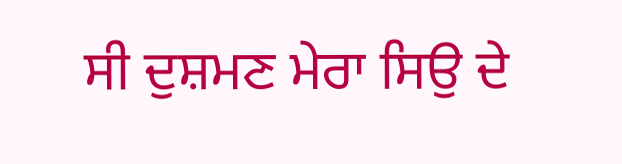ਸੀ ਦੁਸ਼ਮਣ ਮੇਰਾ ਸਿਉ ਦੇ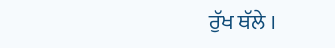ਰੁੱਖ ਥੱਲੇ ।